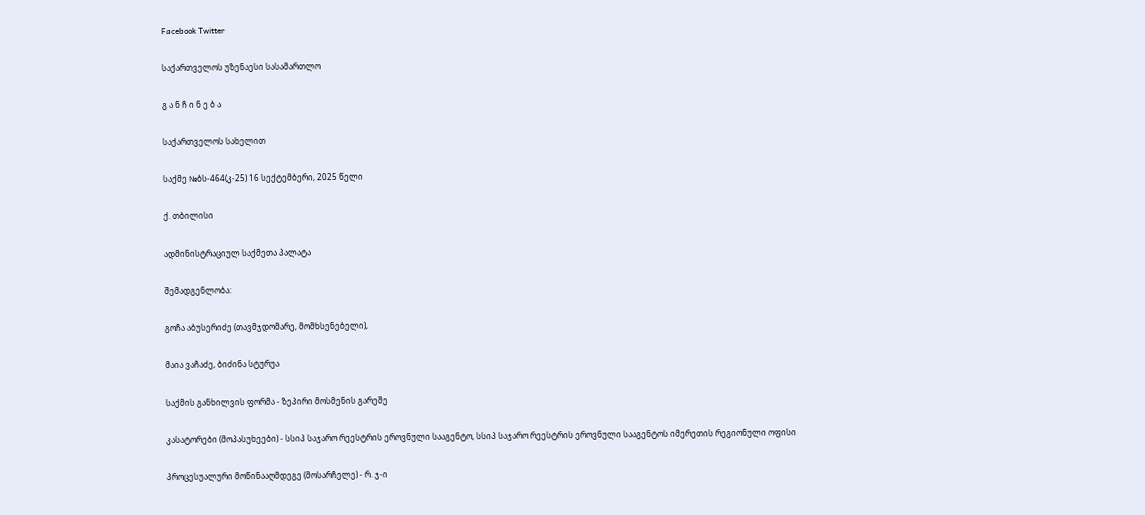Facebook Twitter

საქართველოს უზენაესი სასამართლო

გ ა ნ ჩ ი ნ ე ბ ა

საქართველოს სახელით

საქმე №ბს-464(კ-25) 16 სექტემბერი, 2025 წელი

ქ. თბილისი

ადმინისტრაციულ საქმეთა პალატა

შემადგენლობა:

გოჩა აბუსერიძე (თავმჯდომარე, მომხსენებელი),

მაია ვაჩაძე, ბიძინა სტურუა

საქმის განხილვის ფორმა - ზეპირი მოსმენის გარეშე

კასატორები (მოპასუხეები) - სსიპ საჯარო რეესტრის ეროვნული სააგენტო, სსიპ საჯარო რეესტრის ეროვნული სააგენტოს იმერეთის რეგიონული ოფისი

პროცესუალური მოწინააღმდეგე (მოსარჩელე) - რ. ჯ-ი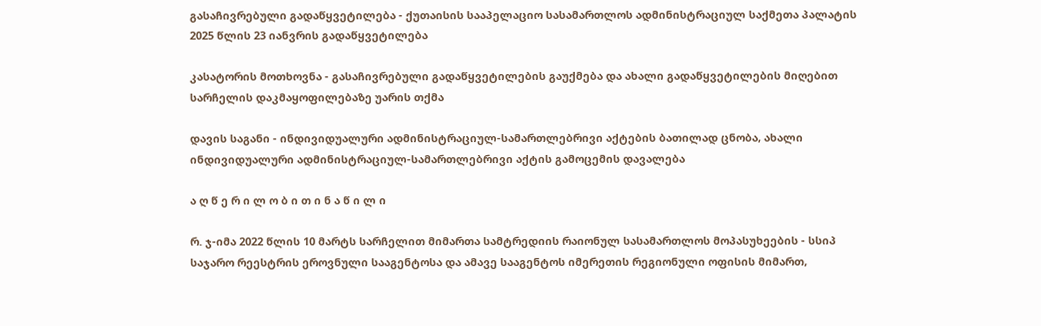გასაჩივრებული გადაწყვეტილება - ქუთაისის სააპელაციო სასამართლოს ადმინისტრაციულ საქმეთა პალატის 2025 წლის 23 იანვრის გადაწყვეტილება

კასატორის მოთხოვნა - გასაჩივრებული გადაწყვეტილების გაუქმება და ახალი გადაწყვეტილების მიღებით სარჩელის დაკმაყოფილებაზე უარის თქმა

დავის საგანი - ინდივიდუალური ადმინისტრაციულ-სამართლებრივი აქტების ბათილად ცნობა, ახალი ინდივიდუალური ადმინისტრაციულ-სამართლებრივი აქტის გამოცემის დავალება

ა ღ წ ე რ ი ლ ო ბ ი თ ი ნ ა წ ი ლ ი

რ. ჯ-იმა 2022 წლის 10 მარტს სარჩელით მიმართა სამტრედიის რაიონულ სასამართლოს მოპასუხეების - სსიპ საჯარო რეესტრის ეროვნული სააგენტოსა და ამავე სააგენტოს იმერეთის რეგიონული ოფისის მიმართ,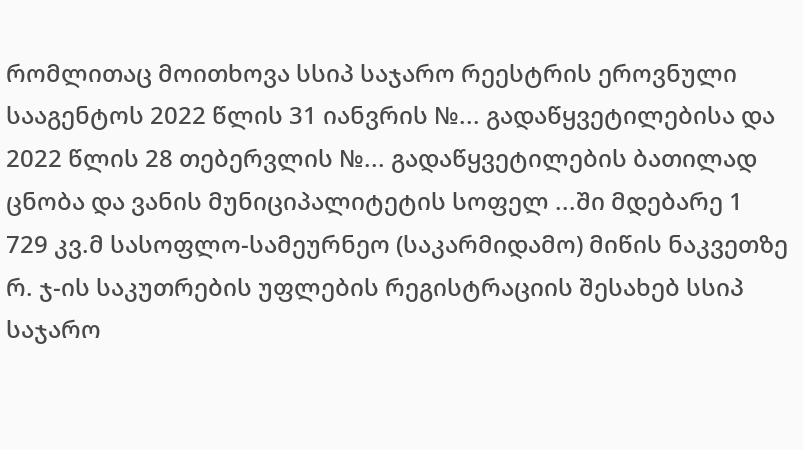რომლითაც მოითხოვა სსიპ საჯარო რეესტრის ეროვნული სააგენტოს 2022 წლის 31 იანვრის №... გადაწყვეტილებისა და 2022 წლის 28 თებერვლის №... გადაწყვეტილების ბათილად ცნობა და ვანის მუნიციპალიტეტის სოფელ ...ში მდებარე 1 729 კვ.მ სასოფლო-სამეურნეო (საკარმიდამო) მიწის ნაკვეთზე რ. ჯ-ის საკუთრების უფლების რეგისტრაციის შესახებ სსიპ საჯარო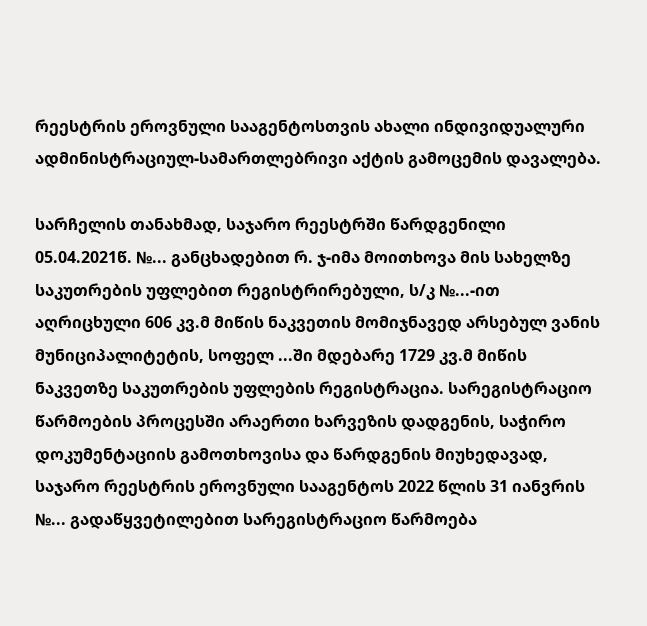რეესტრის ეროვნული სააგენტოსთვის ახალი ინდივიდუალური ადმინისტრაციულ-სამართლებრივი აქტის გამოცემის დავალება.

სარჩელის თანახმად, საჯარო რეესტრში წარდგენილი 05.04.2021წ. №... განცხადებით რ. ჯ-იმა მოითხოვა მის სახელზე საკუთრების უფლებით რეგისტრირებული, ს/კ №...-ით აღრიცხული 606 კვ.მ მიწის ნაკვეთის მომიჯნავედ არსებულ ვანის მუნიციპალიტეტის, სოფელ ...ში მდებარე 1729 კვ.მ მიწის ნაკვეთზე საკუთრების უფლების რეგისტრაცია. სარეგისტრაციო წარმოების პროცესში არაერთი ხარვეზის დადგენის, საჭირო დოკუმენტაციის გამოთხოვისა და წარდგენის მიუხედავად, საჯარო რეესტრის ეროვნული სააგენტოს 2022 წლის 31 იანვრის №... გადაწყვეტილებით სარეგისტრაციო წარმოება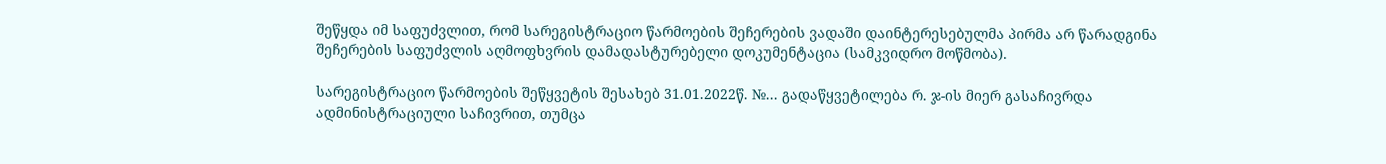შეწყდა იმ საფუძვლით, რომ სარეგისტრაციო წარმოების შეჩერების ვადაში დაინტერესებულმა პირმა არ წარადგინა შეჩერების საფუძვლის აღმოფხვრის დამადასტურებელი დოკუმენტაცია (სამკვიდრო მოწმობა).

სარეგისტრაციო წარმოების შეწყვეტის შესახებ 31.01.2022წ. №... გადაწყვეტილება რ. ჯ-ის მიერ გასაჩივრდა ადმინისტრაციული საჩივრით, თუმცა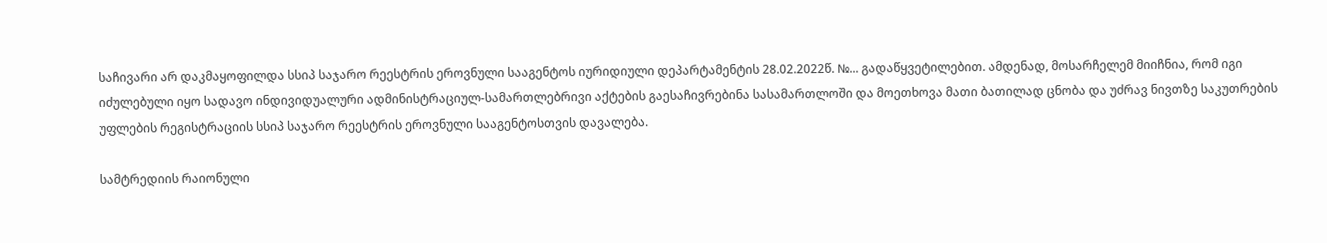საჩივარი არ დაკმაყოფილდა სსიპ საჯარო რეესტრის ეროვნული სააგენტოს იურიდიული დეპარტამენტის 28.02.2022წ. №... გადაწყვეტილებით. ამდენად, მოსარჩელემ მიიჩნია, რომ იგი იძულებული იყო სადავო ინდივიდუალური ადმინისტრაციულ-სამართლებრივი აქტების გაესაჩივრებინა სასამართლოში და მოეთხოვა მათი ბათილად ცნობა და უძრავ ნივთზე საკუთრების უფლების რეგისტრაციის სსიპ საჯარო რეესტრის ეროვნული სააგენტოსთვის დავალება.

სამტრედიის რაიონული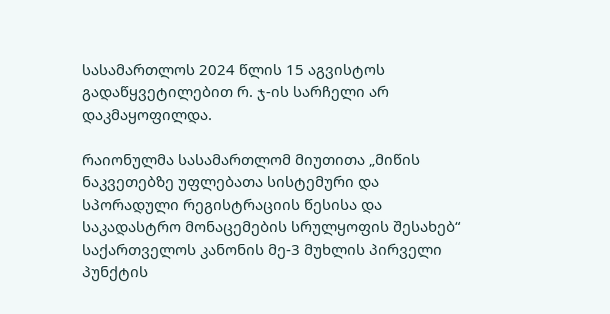სასამართლოს 2024 წლის 15 აგვისტოს გადაწყვეტილებით რ. ჯ-ის სარჩელი არ დაკმაყოფილდა.

რაიონულმა სასამართლომ მიუთითა „მიწის ნაკვეთებზე უფლებათა სისტემური და სპორადული რეგისტრაციის წესისა და საკადასტრო მონაცემების სრულყოფის შესახებ“ საქართველოს კანონის მე-3 მუხლის პირველი პუნქტის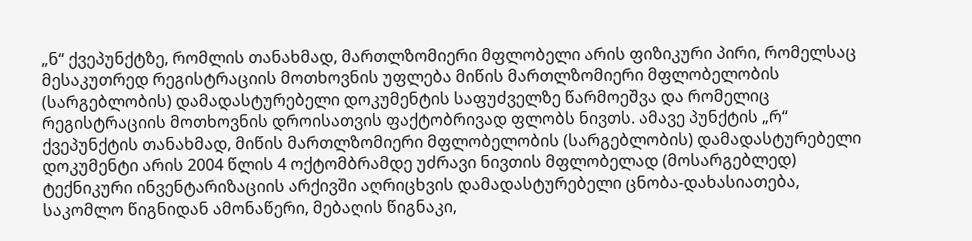„ნ“ ქვეპუნქტზე, რომლის თანახმად, მართლზომიერი მფლობელი არის ფიზიკური პირი, რომელსაც მესაკუთრედ რეგისტრაციის მოთხოვნის უფლება მიწის მართლზომიერი მფლობელობის (სარგებლობის) დამადასტურებელი დოკუმენტის საფუძველზე წარმოეშვა და რომელიც რეგისტრაციის მოთხოვნის დროისათვის ფაქტობრივად ფლობს ნივთს. ამავე პუნქტის „რ“ ქვეპუნქტის თანახმად, მიწის მართლზომიერი მფლობელობის (სარგებლობის) დამადასტურებელი დოკუმენტი არის 2004 წლის 4 ოქტომბრამდე უძრავი ნივთის მფლობელად (მოსარგებლედ) ტექნიკური ინვენტარიზაციის არქივში აღრიცხვის დამადასტურებელი ცნობა-დახასიათება, საკომლო წიგნიდან ამონაწერი, მებაღის წიგნაკი,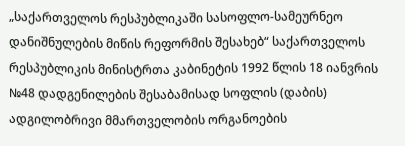„საქართველოს რესპუბლიკაში სასოფლო-სამეურნეო დანიშნულების მიწის რეფორმის შესახებ“ საქართველოს რესპუბლიკის მინისტრთა კაბინეტის 1992 წლის 18 იანვრის №48 დადგენილების შესაბამისად სოფლის (დაბის) ადგილობრივი მმართველობის ორგანოების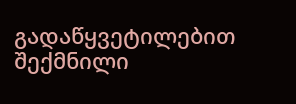გადაწყვეტილებით შექმნილი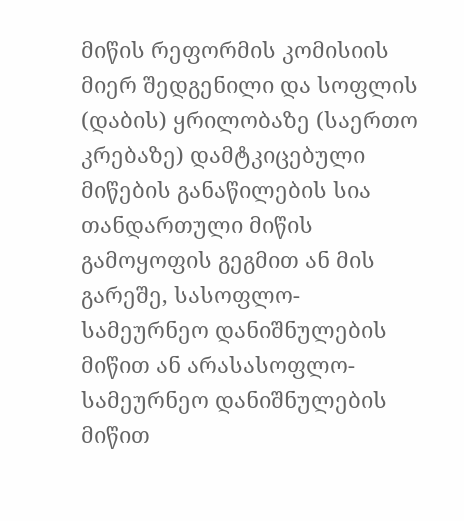მიწის რეფორმის კომისიის მიერ შედგენილი და სოფლის (დაბის) ყრილობაზე (საერთო კრებაზე) დამტკიცებული მიწების განაწილების სია თანდართული მიწის გამოყოფის გეგმით ან მის გარეშე, სასოფლო-სამეურნეო დანიშნულების მიწით ან არასასოფლო-სამეურნეო დანიშნულების მიწით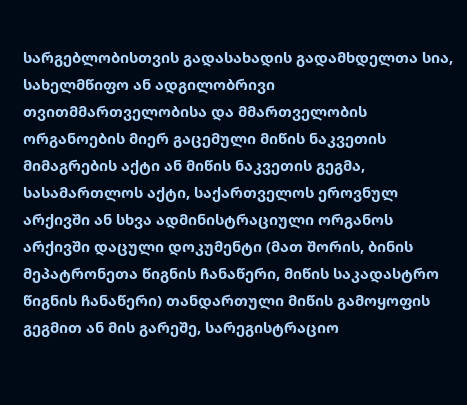სარგებლობისთვის გადასახადის გადამხდელთა სია, სახელმწიფო ან ადგილობრივი თვითმმართველობისა და მმართველობის ორგანოების მიერ გაცემული მიწის ნაკვეთის მიმაგრების აქტი ან მიწის ნაკვეთის გეგმა, სასამართლოს აქტი, საქართველოს ეროვნულ არქივში ან სხვა ადმინისტრაციული ორგანოს არქივში დაცული დოკუმენტი (მათ შორის, ბინის მეპატრონეთა წიგნის ჩანაწერი, მიწის საკადასტრო წიგნის ჩანაწერი) თანდართული მიწის გამოყოფის გეგმით ან მის გარეშე, სარეგისტრაციო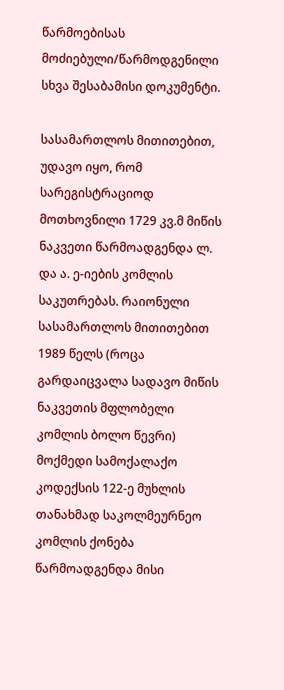წარმოებისას მოძიებული/წარმოდგენილი სხვა შესაბამისი დოკუმენტი.

სასამართლოს მითითებით, უდავო იყო, რომ სარეგისტრაციოდ მოთხოვნილი 1729 კვ.მ მიწის ნაკვეთი წარმოადგენდა ლ. და ა. ე-იების კომლის საკუთრებას. რაიონული სასამართლოს მითითებით 1989 წელს (როცა გარდაიცვალა სადავო მიწის ნაკვეთის მფლობელი კომლის ბოლო წევრი) მოქმედი სამოქალაქო კოდექსის 122-ე მუხლის თანახმად საკოლმეურნეო კომლის ქონება წარმოადგენდა მისი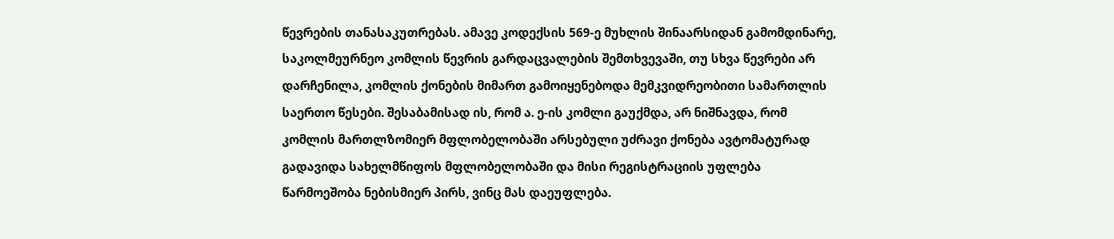წევრების თანასაკუთრებას. ამავე კოდექსის 569-ე მუხლის შინაარსიდან გამომდინარე, საკოლმეურნეო კომლის წევრის გარდაცვალების შემთხვევაში, თუ სხვა წევრები არ დარჩენილა, კომლის ქონების მიმართ გამოიყენებოდა მემკვიდრეობითი სამართლის საერთო წესები. შესაბამისად ის, რომ ა. ე-ის კომლი გაუქმდა, არ ნიშნავდა, რომ კომლის მართლზომიერ მფლობელობაში არსებული უძრავი ქონება ავტომატურად გადავიდა სახელმწიფოს მფლობელობაში და მისი რეგისტრაციის უფლება წარმოეშობა ნებისმიერ პირს, ვინც მას დაეუფლება.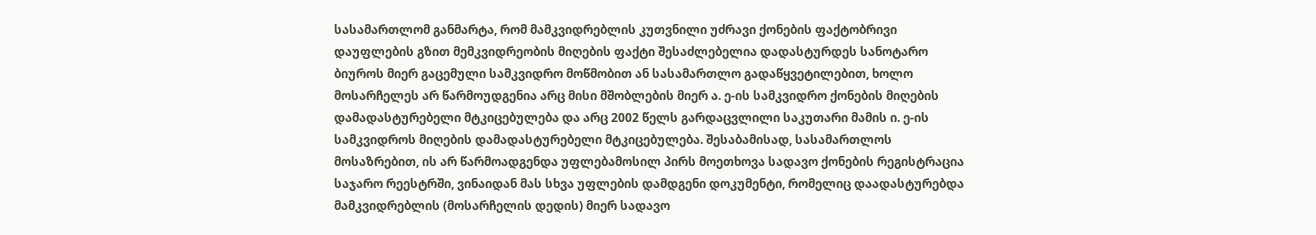სასამართლომ განმარტა, რომ მამკვიდრებლის კუთვნილი უძრავი ქონების ფაქტობრივი დაუფლების გზით მემკვიდრეობის მიღების ფაქტი შესაძლებელია დადასტურდეს სანოტარო ბიუროს მიერ გაცემული სამკვიდრო მოწმობით ან სასამართლო გადაწყვეტილებით, ხოლო მოსარჩელეს არ წარმოუდგენია არც მისი მშობლების მიერ ა. ე-ის სამკვიდრო ქონების მიღების დამადასტურებელი მტკიცებულება და არც 2002 წელს გარდაცვლილი საკუთარი მამის ი. ე-ის სამკვიდროს მიღების დამადასტურებელი მტკიცებულება. შესაბამისად, სასამართლოს მოსაზრებით, ის არ წარმოადგენდა უფლებამოსილ პირს მოეთხოვა სადავო ქონების რეგისტრაცია საჯარო რეესტრში, ვინაიდან მას სხვა უფლების დამდგენი დოკუმენტი, რომელიც დაადასტურებდა მამკვიდრებლის (მოსარჩელის დედის) მიერ სადავო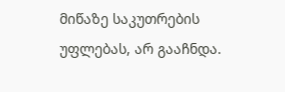მიწაზე საკუთრების უფლებას, არ გააჩნდა.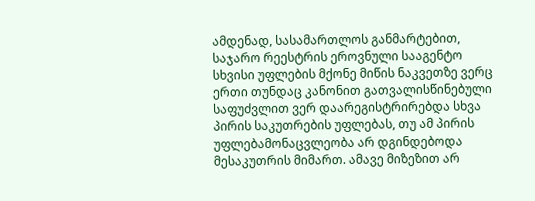ამდენად, სასამართლოს განმარტებით, საჯარო რეესტრის ეროვნული სააგენტო სხვისი უფლების მქონე მიწის ნაკვეთზე ვერც ერთი თუნდაც კანონით გათვალისწინებული საფუძვლით ვერ დაარეგისტრირებდა სხვა პირის საკუთრების უფლებას, თუ ამ პირის უფლებამონაცვლეობა არ დგინდებოდა მესაკუთრის მიმართ. ამავე მიზეზით არ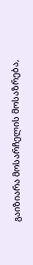გაიზიარა მოსარჩელის მოსაზრება,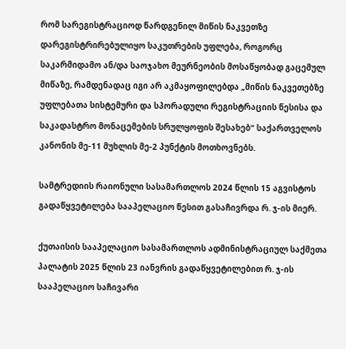რომ სარეგისტრაციოდ წარდგენილ მიწის ნაკვეთზე დარეგისტრირებულიყო საკუთრების უფლება, როგორც საკარმიდამო ან/და საოჯახო მეურნეობის მოსაწყობად გაცემულ მიწაზე, რამდენადაც იგი არ აკმაყოფილებდა „მიწის ნაკვეთებზე უფლებათა სისტემური და სპორადული რეგისტრაციის წესისა და საკადასტრო მონაცემების სრულყოფის შესახებ“ საქართველოს კანონის მე-11 მუხლის მე-2 პუნქტის მოთხოვნებს.

სამტრედიის რაიონული სასამართლოს 2024 წლის 15 აგვისტოს გადაწყვეტილება სააპელაციო წესით გასაჩივრდა რ. ჯ-ის მიერ.

ქუთაისის სააპელაციო სასამართლოს ადმინისტრაციულ საქმეთა პალატის 2025 წლის 23 იანვრის გადაწყვეტილებით რ. ჯ-ის სააპელაციო საჩივარი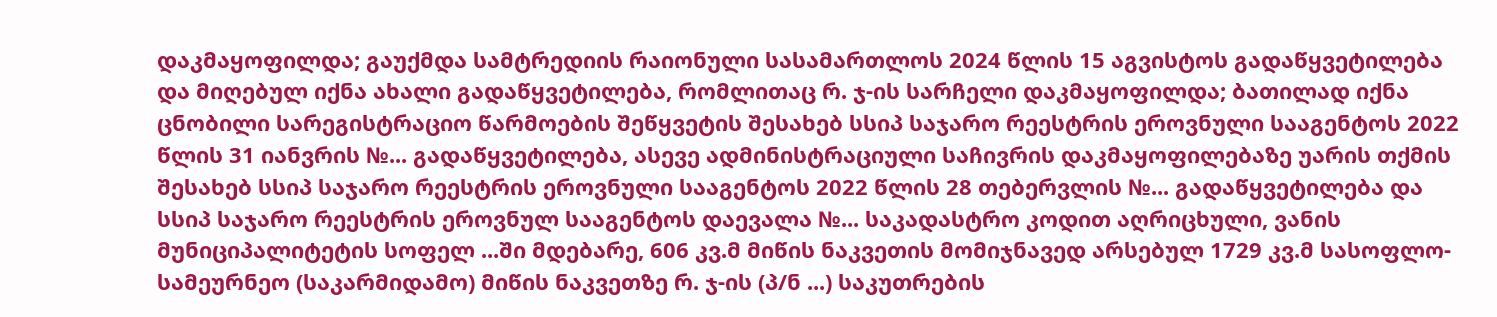დაკმაყოფილდა; გაუქმდა სამტრედიის რაიონული სასამართლოს 2024 წლის 15 აგვისტოს გადაწყვეტილება და მიღებულ იქნა ახალი გადაწყვეტილება, რომლითაც რ. ჯ-ის სარჩელი დაკმაყოფილდა; ბათილად იქნა ცნობილი სარეგისტრაციო წარმოების შეწყვეტის შესახებ სსიპ საჯარო რეესტრის ეროვნული სააგენტოს 2022 წლის 31 იანვრის №... გადაწყვეტილება, ასევე ადმინისტრაციული საჩივრის დაკმაყოფილებაზე უარის თქმის შესახებ სსიპ საჯარო რეესტრის ეროვნული სააგენტოს 2022 წლის 28 თებერვლის №... გადაწყვეტილება და სსიპ საჯარო რეესტრის ეროვნულ სააგენტოს დაევალა №... საკადასტრო კოდით აღრიცხული, ვანის მუნიციპალიტეტის სოფელ ...ში მდებარე, 606 კვ.მ მიწის ნაკვეთის მომიჯნავედ არსებულ 1729 კვ.მ სასოფლო-სამეურნეო (საკარმიდამო) მიწის ნაკვეთზე რ. ჯ-ის (პ/ნ ...) საკუთრების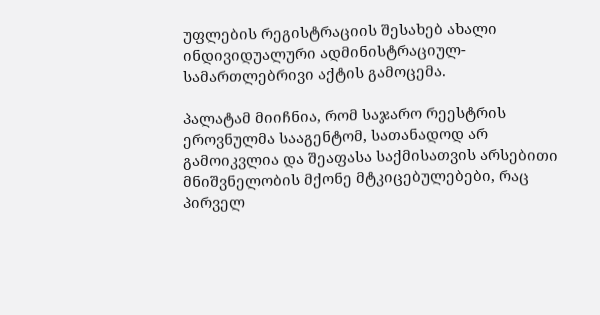უფლების რეგისტრაციის შესახებ ახალი ინდივიდუალური ადმინისტრაციულ-სამართლებრივი აქტის გამოცემა.

პალატამ მიიჩნია, რომ საჯარო რეესტრის ეროვნულმა სააგენტომ, სათანადოდ არ გამოიკვლია და შეაფასა საქმისათვის არსებითი მნიშვნელობის მქონე მტკიცებულებები, რაც პირველ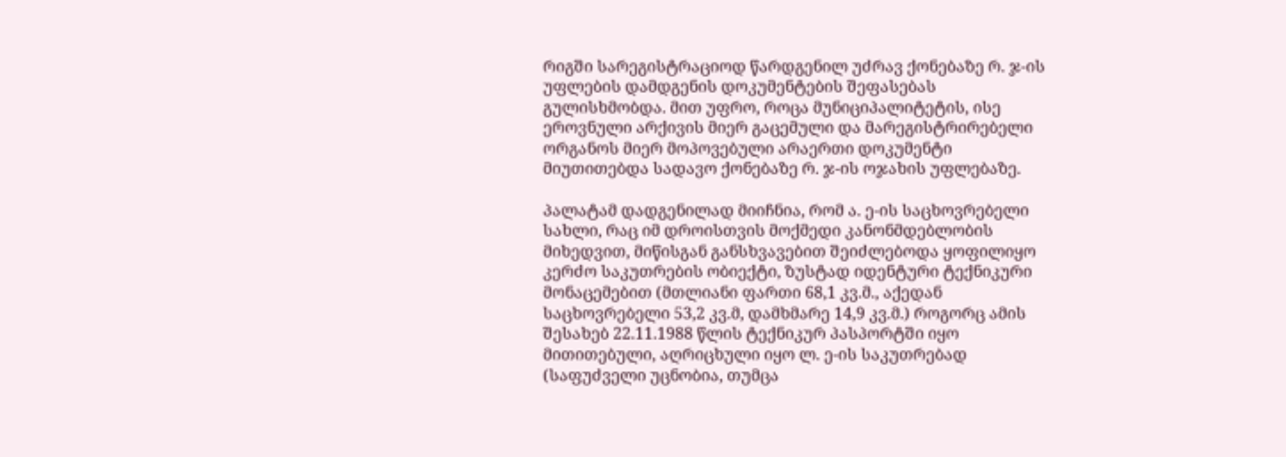რიგში სარეგისტრაციოდ წარდგენილ უძრავ ქონებაზე რ. ჯ-ის უფლების დამდგენის დოკუმენტების შეფასებას გულისხმობდა. მით უფრო, როცა მუნიციპალიტეტის, ისე ეროვნული არქივის მიერ გაცემული და მარეგისტრირებელი ორგანოს მიერ მოპოვებული არაერთი დოკუმენტი მიუთითებდა სადავო ქონებაზე რ. ჯ-ის ოჯახის უფლებაზე.

პალატამ დადგენილად მიიჩნია, რომ ა. ე-ის საცხოვრებელი სახლი, რაც იმ დროისთვის მოქმედი კანონმდებლობის მიხედვით, მიწისგან განსხვავებით შეიძლებოდა ყოფილიყო კერძო საკუთრების ობიექტი, ზუსტად იდენტური ტექნიკური მონაცემებით (მთლიანი ფართი 68,1 კვ.მ., აქედან საცხოვრებელი 53,2 კვ.მ, დამხმარე 14,9 კვ.მ.) როგორც ამის შესახებ 22.11.1988 წლის ტექნიკურ პასპორტში იყო მითითებული, აღრიცხული იყო ლ. ე-ის საკუთრებად (საფუძველი უცნობია, თუმცა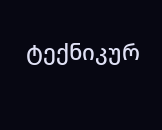ტექნიკურ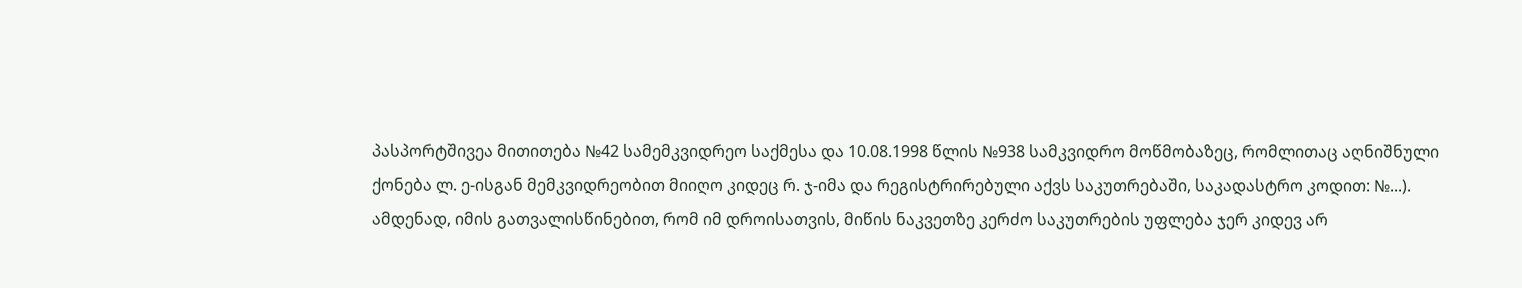პასპორტშივეა მითითება №42 სამემკვიდრეო საქმესა და 10.08.1998 წლის №938 სამკვიდრო მოწმობაზეც, რომლითაც აღნიშნული ქონება ლ. ე-ისგან მემკვიდრეობით მიიღო კიდეც რ. ჯ-იმა და რეგისტრირებული აქვს საკუთრებაში, საკადასტრო კოდით: №...). ამდენად, იმის გათვალისწინებით, რომ იმ დროისათვის, მიწის ნაკვეთზე კერძო საკუთრების უფლება ჯერ კიდევ არ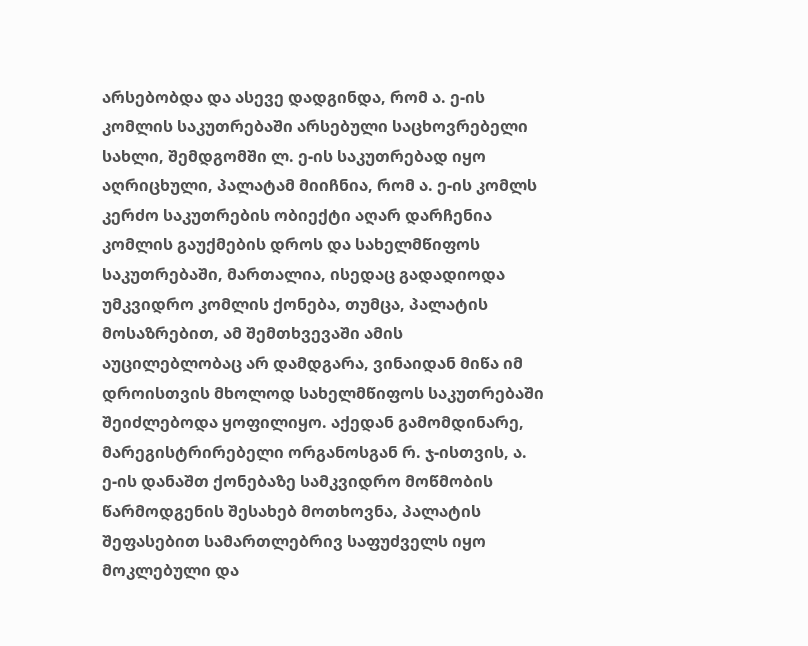არსებობდა და ასევე დადგინდა, რომ ა. ე-ის კომლის საკუთრებაში არსებული საცხოვრებელი სახლი, შემდგომში ლ. ე-ის საკუთრებად იყო აღრიცხული, პალატამ მიიჩნია, რომ ა. ე-ის კომლს კერძო საკუთრების ობიექტი აღარ დარჩენია კომლის გაუქმების დროს და სახელმწიფოს საკუთრებაში, მართალია, ისედაც გადადიოდა უმკვიდრო კომლის ქონება, თუმცა, პალატის მოსაზრებით, ამ შემთხვევაში ამის აუცილებლობაც არ დამდგარა, ვინაიდან მიწა იმ დროისთვის მხოლოდ სახელმწიფოს საკუთრებაში შეიძლებოდა ყოფილიყო. აქედან გამომდინარე, მარეგისტრირებელი ორგანოსგან რ. ჯ-ისთვის, ა. ე-ის დანაშთ ქონებაზე სამკვიდრო მოწმობის წარმოდგენის შესახებ მოთხოვნა, პალატის შეფასებით სამართლებრივ საფუძველს იყო მოკლებული და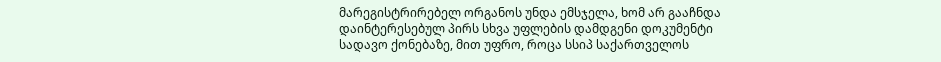მარეგისტრირებელ ორგანოს უნდა ემსჯელა, ხომ არ გააჩნდა დაინტერესებულ პირს სხვა უფლების დამდგენი დოკუმენტი სადავო ქონებაზე, მით უფრო, როცა სსიპ საქართველოს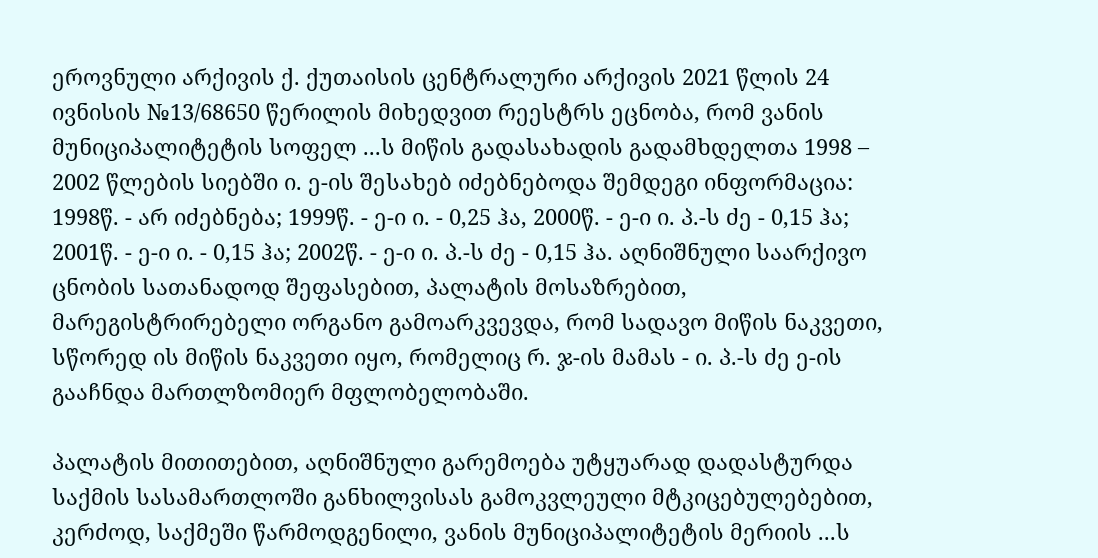ეროვნული არქივის ქ. ქუთაისის ცენტრალური არქივის 2021 წლის 24 ივნისის №13/68650 წერილის მიხედვით რეესტრს ეცნობა, რომ ვანის მუნიციპალიტეტის სოფელ ...ს მიწის გადასახადის გადამხდელთა 1998 – 2002 წლების სიებში ი. ე-ის შესახებ იძებნებოდა შემდეგი ინფორმაცია: 1998წ. - არ იძებნება; 1999წ. - ე-ი ი. - 0,25 ჰა, 2000წ. - ე-ი ი. პ.-ს ძე - 0,15 ჰა; 2001წ. - ე-ი ი. - 0,15 ჰა; 2002წ. - ე-ი ი. პ.-ს ძე - 0,15 ჰა. აღნიშნული საარქივო ცნობის სათანადოდ შეფასებით, პალატის მოსაზრებით, მარეგისტრირებელი ორგანო გამოარკვევდა, რომ სადავო მიწის ნაკვეთი, სწორედ ის მიწის ნაკვეთი იყო, რომელიც რ. ჯ-ის მამას - ი. პ.-ს ძე ე-ის გააჩნდა მართლზომიერ მფლობელობაში.

პალატის მითითებით, აღნიშნული გარემოება უტყუარად დადასტურდა საქმის სასამართლოში განხილვისას გამოკვლეული მტკიცებულებებით, კერძოდ, საქმეში წარმოდგენილი, ვანის მუნიციპალიტეტის მერიის ...ს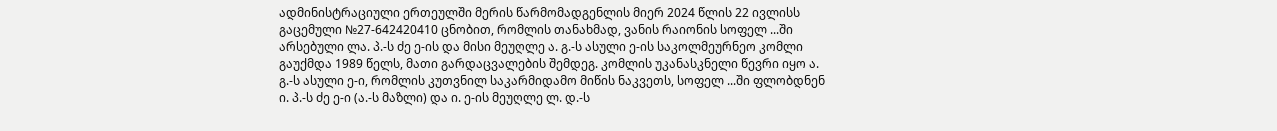ადმინისტრაციული ერთეულში მერის წარმომადგენლის მიერ 2024 წლის 22 ივლისს გაცემული №27-642420410 ცნობით, რომლის თანახმად, ვანის რაიონის სოფელ ...ში არსებული ლა. პ.-ს ძე ე-ის და მისი მეუღლე ა. გ.-ს ასული ე-ის საკოლმეურნეო კომლი გაუქმდა 1989 წელს, მათი გარდაცვალების შემდეგ. კომლის უკანასკნელი წევრი იყო ა. გ.-ს ასული ე-ი, რომლის კუთვნილ საკარმიდამო მიწის ნაკვეთს, სოფელ ...ში ფლობდნენ ი. პ.-ს ძე ე-ი (ა.-ს მაზლი) და ი. ე-ის მეუღლე ლ. დ.-ს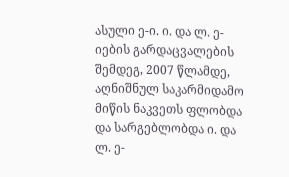ასული ე-ი. ი. და ლ. ე-იების გარდაცვალების შემდეგ, 2007 წლამდე, აღნიშნულ საკარმიდამო მიწის ნაკვეთს ფლობდა და სარგებლობდა ი. და ლ. ე-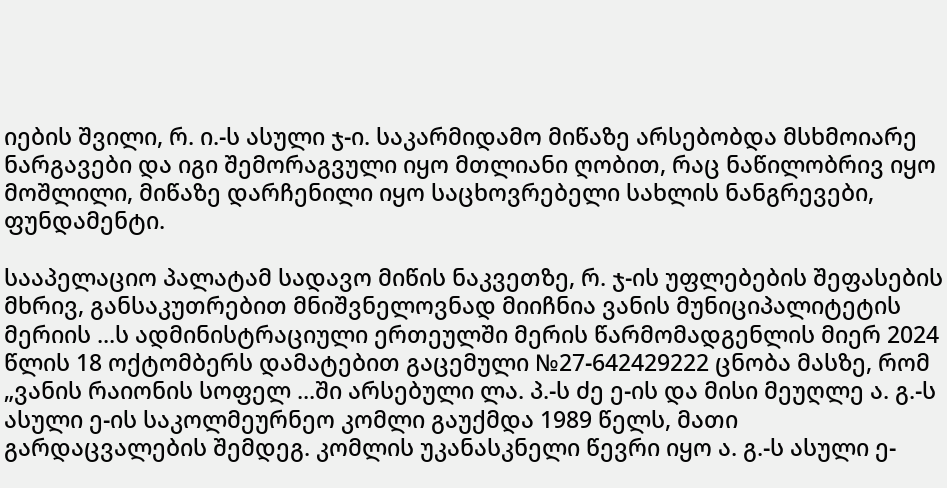იების შვილი, რ. ი.-ს ასული ჯ-ი. საკარმიდამო მიწაზე არსებობდა მსხმოიარე ნარგავები და იგი შემორაგვული იყო მთლიანი ღობით, რაც ნაწილობრივ იყო მოშლილი, მიწაზე დარჩენილი იყო საცხოვრებელი სახლის ნანგრევები, ფუნდამენტი.

სააპელაციო პალატამ სადავო მიწის ნაკვეთზე, რ. ჯ-ის უფლებების შეფასების მხრივ, განსაკუთრებით მნიშვნელოვნად მიიჩნია ვანის მუნიციპალიტეტის მერიის ...ს ადმინისტრაციული ერთეულში მერის წარმომადგენლის მიერ 2024 წლის 18 ოქტომბერს დამატებით გაცემული №27-642429222 ცნობა მასზე, რომ „ვანის რაიონის სოფელ ...ში არსებული ლა. პ.-ს ძე ე-ის და მისი მეუღლე ა. გ.-ს ასული ე-ის საკოლმეურნეო კომლი გაუქმდა 1989 წელს, მათი გარდაცვალების შემდეგ. კომლის უკანასკნელი წევრი იყო ა. გ.-ს ასული ე-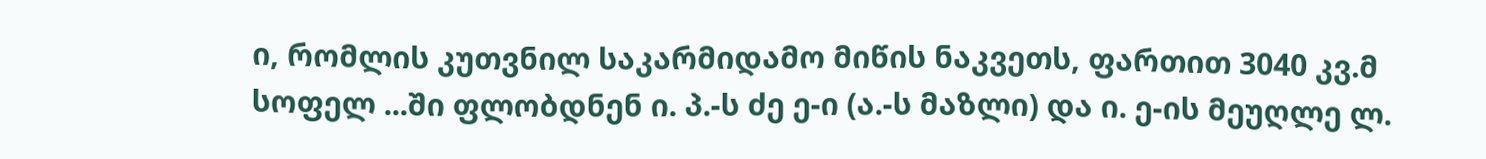ი, რომლის კუთვნილ საკარმიდამო მიწის ნაკვეთს, ფართით 3040 კვ.მ სოფელ ...ში ფლობდნენ ი. პ.-ს ძე ე-ი (ა.-ს მაზლი) და ი. ე-ის მეუღლე ლ.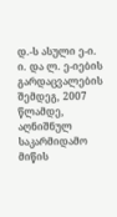დ.-ს ასული ე-ი. ი. და ლ. ე-იების გარდაცვალების შემდეგ, 2007 წლამდე, აღნიშნულ საკარმიდამო მიწის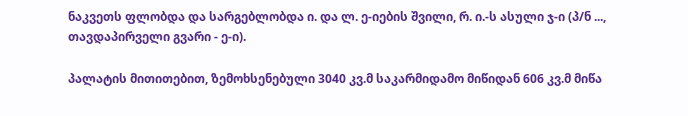ნაკვეთს ფლობდა და სარგებლობდა ი. და ლ. ე-იების შვილი, რ. ი.-ს ასული ჯ-ი (პ/ნ ..., თავდაპირველი გვარი - ე-ი).

პალატის მითითებით, ზემოხსენებული 3040 კვ.მ საკარმიდამო მიწიდან 606 კვ.მ მიწა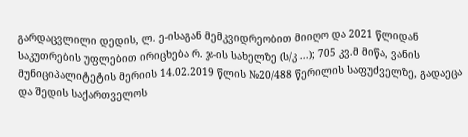გარდაცვლილი დედის, ლ. ე-ისაგან მემკვიდრეობით მიიღო და 2021 წლიდან საკუთრების უფლებით ირიცხება რ. ჯ-ის სახელზე (ს/კ ...); 705 კვ.მ მიწა, ვანის მუნიციპალიტეტის მერიის 14.02.2019 წლის №20/488 წერილის საფუძველზე, გადაეცა და შედის საქართველოს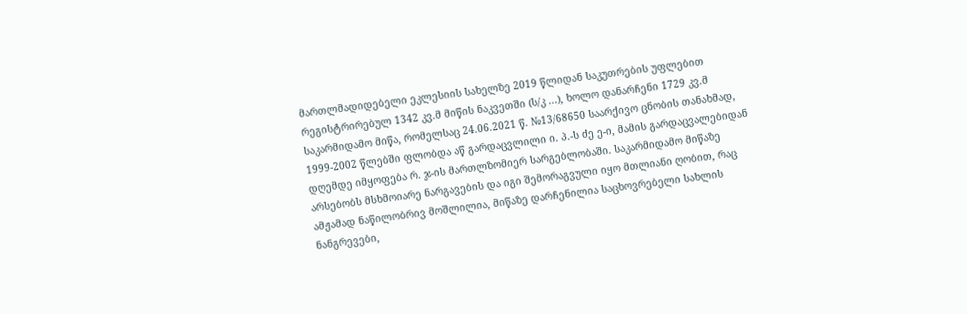მართლმადიდებელი ეკლესიის სახელზე 2019 წლიდან საკუთრების უფლებით რეგისტრირებულ 1342 კვ.მ მიწის ნაკვეთში (ს/კ ...), ხოლო დანარჩენი 1729 კვ.მ საკარმიდამო მიწა, რომელსაც 24.06.2021 წ. №13/68650 საარქივო ცნობის თანახმად, 1999-2002 წლებში ფლობდა აწ გარდაცვლილი ი. პ.-ს ძე ე-ი, მამის გარდაცვალებიდან დღემდე იმყოფება რ. ჯ-ის მართლზომიერ სარგებლობაში. საკარმიდამო მიწაზე არსებობს მსხმოიარე ნარგავების და იგი შემორაგვული იყო მთლიანი ღობით, რაც ამჟამად ნაწილობრივ მოშლილია, მიწაზე დარჩენილია საცხოვრებელი სახლის ნანგრევები,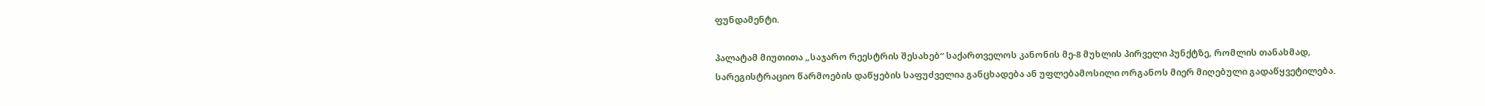ფუნდამენტი.

პალატამ მიუთითა „საჯარო რეესტრის შესახებ“ საქართველოს კანონის მე-8 მუხლის პირველი პუნქტზე, რომლის თანახმად, სარეგისტრაციო წარმოების დაწყების საფუძველია განცხადება ან უფლებამოსილი ორგანოს მიერ მიღებული გადაწყვეტილება.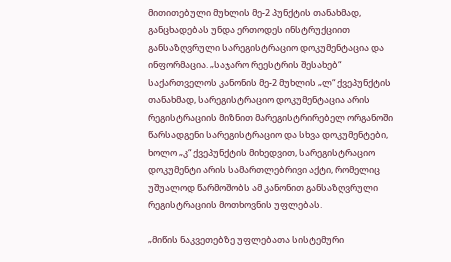მითითებული მუხლის მე-2 პუნქტის თანახმად, განცხადებას უნდა ერთოდეს ინსტრუქციით განსაზღვრული სარეგისტრაციო დოკუმენტაცია და ინფორმაცია. „საჯარო რეესტრის შესახებ“ საქართველოს კანონის მე-2 მუხლის „ლ“ ქვეპუნქტის თანახმად, სარეგისტრაციო დოკუმენტაცია არის რეგისტრაციის მიზნით მარეგისტრირებელ ორგანოში წარსადგენი სარეგისტრაციო და სხვა დოკუმენტები, ხოლო „კ“ ქვეპუნქტის მიხედვით, სარეგისტრაციო დოკუმენტი არის სამართლებრივი აქტი, რომელიც უშუალოდ წარმოშობს ამ კანონით განსაზღვრული რეგისტრაციის მოთხოვნის უფლებას.

„მიწის ნაკვეთებზე უფლებათა სისტემური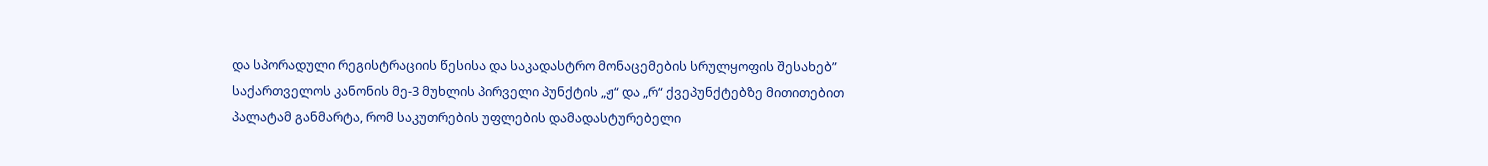და სპორადული რეგისტრაციის წესისა და საკადასტრო მონაცემების სრულყოფის შესახებ” საქართველოს კანონის მე-3 მუხლის პირველი პუნქტის „ჟ“ და „რ“ ქვეპუნქტებზე მითითებით პალატამ განმარტა, რომ საკუთრების უფლების დამადასტურებელი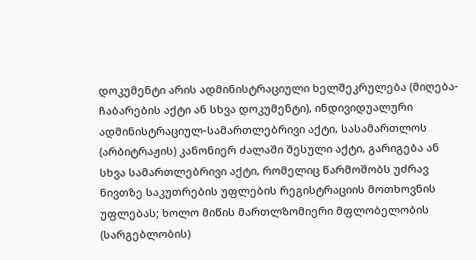დოკუმენტი არის ადმინისტრაციული ხელშეკრულება (მიღება-ჩაბარების აქტი ან სხვა დოკუმენტი), ინდივიდუალური ადმინისტრაციულ-სამართლებრივი აქტი, სასამართლოს (არბიტრაჟის) კანონიერ ძალაში შესული აქტი, გარიგება ან სხვა სამართლებრივი აქტი, რომელიც წარმოშობს უძრავ ნივთზე საკუთრების უფლების რეგისტრაციის მოთხოვნის უფლებას; ხოლო მიწის მართლზომიერი მფლობელობის (სარგებლობის)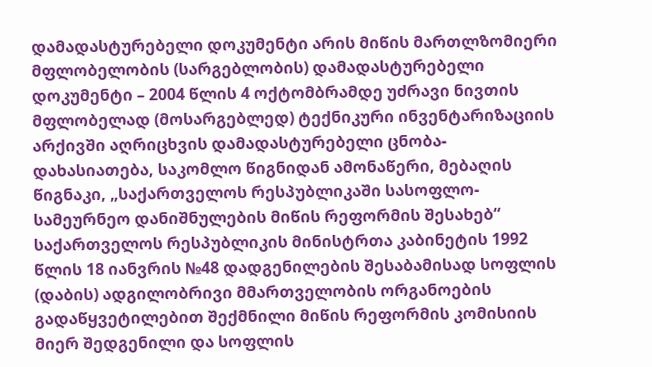დამადასტურებელი დოკუმენტი არის მიწის მართლზომიერი მფლობელობის (სარგებლობის) დამადასტურებელი დოკუმენტი – 2004 წლის 4 ოქტომბრამდე უძრავი ნივთის მფლობელად (მოსარგებლედ) ტექნიკური ინვენტარიზაციის არქივში აღრიცხვის დამადასტურებელი ცნობა-დახასიათება, საკომლო წიგნიდან ამონაწერი, მებაღის წიგნაკი, „საქართველოს რესპუბლიკაში სასოფლო-სამეურნეო დანიშნულების მიწის რეფორმის შესახებ“ საქართველოს რესპუბლიკის მინისტრთა კაბინეტის 1992 წლის 18 იანვრის №48 დადგენილების შესაბამისად სოფლის (დაბის) ადგილობრივი მმართველობის ორგანოების გადაწყვეტილებით შექმნილი მიწის რეფორმის კომისიის მიერ შედგენილი და სოფლის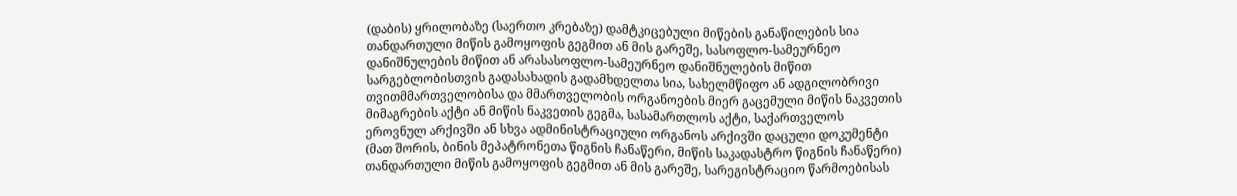(დაბის) ყრილობაზე (საერთო კრებაზე) დამტკიცებული მიწების განაწილების სია თანდართული მიწის გამოყოფის გეგმით ან მის გარეშე, სასოფლო-სამეურნეო დანიშნულების მიწით ან არასასოფლო-სამეურნეო დანიშნულების მიწით სარგებლობისთვის გადასახადის გადამხდელთა სია, სახელმწიფო ან ადგილობრივი თვითმმართველობისა და მმართველობის ორგანოების მიერ გაცემული მიწის ნაკვეთის მიმაგრების აქტი ან მიწის ნაკვეთის გეგმა, სასამართლოს აქტი, საქართველოს ეროვნულ არქივში ან სხვა ადმინისტრაციული ორგანოს არქივში დაცული დოკუმენტი (მათ შორის, ბინის მეპატრონეთა წიგნის ჩანაწერი, მიწის საკადასტრო წიგნის ჩანაწერი) თანდართული მიწის გამოყოფის გეგმით ან მის გარეშე, სარეგისტრაციო წარმოებისას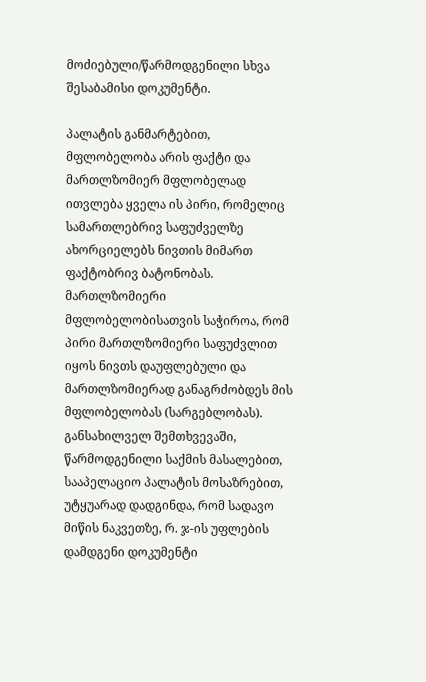მოძიებული/წარმოდგენილი სხვა შესაბამისი დოკუმენტი.

პალატის განმარტებით, მფლობელობა არის ფაქტი და მართლზომიერ მფლობელად ითვლება ყველა ის პირი, რომელიც სამართლებრივ საფუძველზე ახორციელებს ნივთის მიმართ ფაქტობრივ ბატონობას. მართლზომიერი მფლობელობისათვის საჭიროა, რომ პირი მართლზომიერი საფუძვლით იყოს ნივთს დაუფლებული და მართლზომიერად განაგრძობდეს მის მფლობელობას (სარგებლობას). განსახილველ შემთხვევაში, წარმოდგენილი საქმის მასალებით, სააპელაციო პალატის მოსაზრებით, უტყუარად დადგინდა, რომ სადავო მიწის ნაკვეთზე, რ. ჯ-ის უფლების დამდგენი დოკუმენტი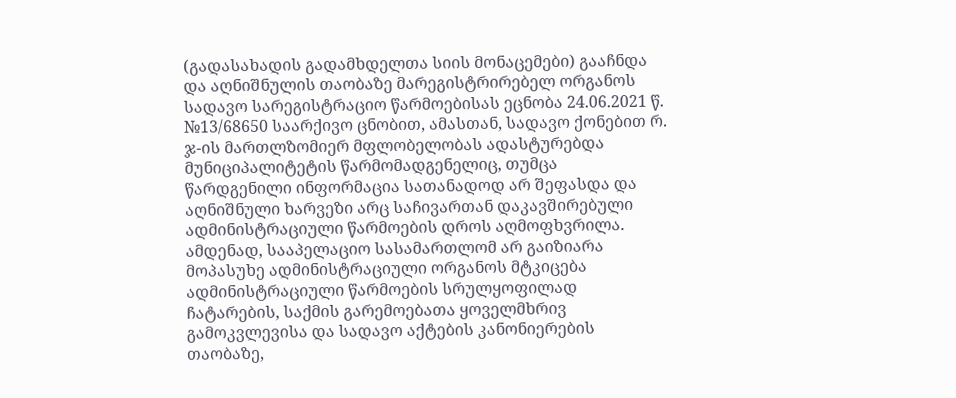(გადასახადის გადამხდელთა სიის მონაცემები) გააჩნდა და აღნიშნულის თაობაზე მარეგისტრირებელ ორგანოს სადავო სარეგისტრაციო წარმოებისას ეცნობა 24.06.2021 წ. №13/68650 საარქივო ცნობით, ამასთან, სადავო ქონებით რ. ჯ-ის მართლზომიერ მფლობელობას ადასტურებდა მუნიციპალიტეტის წარმომადგენელიც, თუმცა წარდგენილი ინფორმაცია სათანადოდ არ შეფასდა და აღნიშნული ხარვეზი არც საჩივართან დაკავშირებული ადმინისტრაციული წარმოების დროს აღმოფხვრილა. ამდენად, სააპელაციო სასამართლომ არ გაიზიარა მოპასუხე ადმინისტრაციული ორგანოს მტკიცება ადმინისტრაციული წარმოების სრულყოფილად ჩატარების, საქმის გარემოებათა ყოველმხრივ გამოკვლევისა და სადავო აქტების კანონიერების თაობაზე,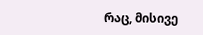რაც, მისივე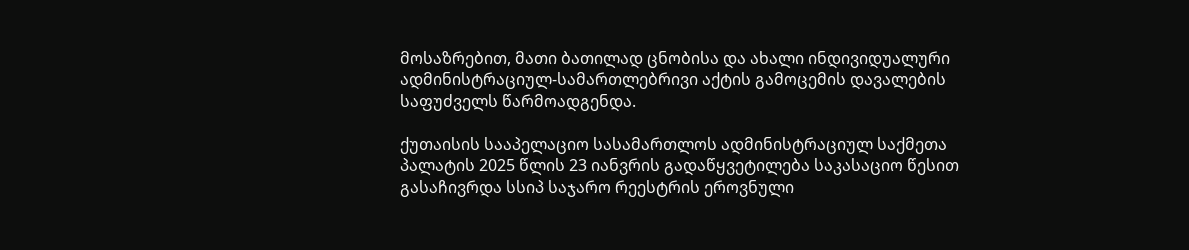მოსაზრებით, მათი ბათილად ცნობისა და ახალი ინდივიდუალური ადმინისტრაციულ-სამართლებრივი აქტის გამოცემის დავალების საფუძველს წარმოადგენდა.

ქუთაისის სააპელაციო სასამართლოს ადმინისტრაციულ საქმეთა პალატის 2025 წლის 23 იანვრის გადაწყვეტილება საკასაციო წესით გასაჩივრდა სსიპ საჯარო რეესტრის ეროვნული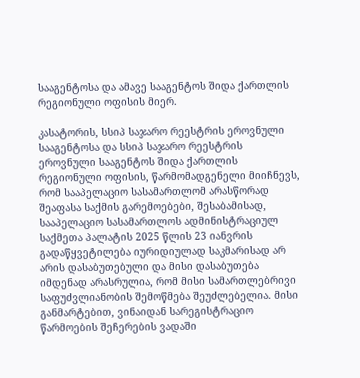სააგენტოსა და ამავე სააგენტოს შიდა ქართლის რეგიონული ოფისის მიერ.

კასატორის, სსიპ საჯარო რეესტრის ეროვნული სააგენტოსა და სსიპ საჯარო რეესტრის ეროვნული სააგენტოს შიდა ქართლის რეგიონული ოფისის, წარმომადგენელი მიიჩნევს, რომ სააპელაციო სასამართლომ არასწორად შეაფასა საქმის გარემოებები, შესაბამისად, სააპელაციო სასამართლოს ადმინისტრაციულ საქმეთა პალატის 2025 წლის 23 იანვრის გადაწყვეტილება იურიდიულად საკმარისად არ არის დასაბუთებული და მისი დასაბუთება იმდენად არასრულია, რომ მისი სამართლებრივი საფუძვლიანობის შემოწმება შეუძლებელია. მისი განმარტებით, ვინაიდან სარეგისტრაციო წარმოების შეჩერების ვადაში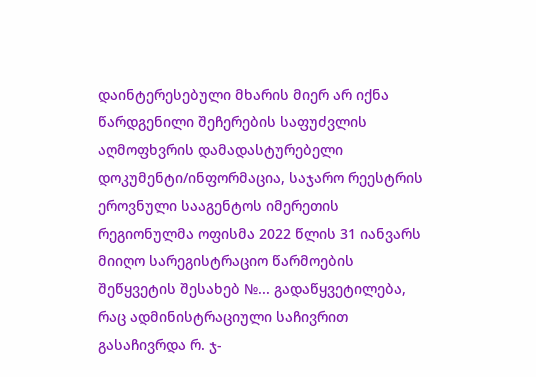დაინტერესებული მხარის მიერ არ იქნა წარდგენილი შეჩერების საფუძვლის აღმოფხვრის დამადასტურებელი დოკუმენტი/ინფორმაცია, საჯარო რეესტრის ეროვნული სააგენტოს იმერეთის რეგიონულმა ოფისმა 2022 წლის 31 იანვარს მიიღო სარეგისტრაციო წარმოების შეწყვეტის შესახებ №... გადაწყვეტილება, რაც ადმინისტრაციული საჩივრით გასაჩივრდა რ. ჯ-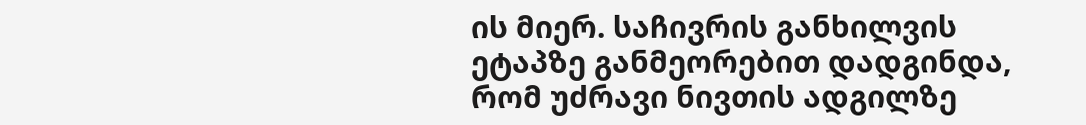ის მიერ. საჩივრის განხილვის ეტაპზე განმეორებით დადგინდა, რომ უძრავი ნივთის ადგილზე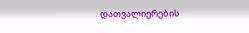დათვალიერების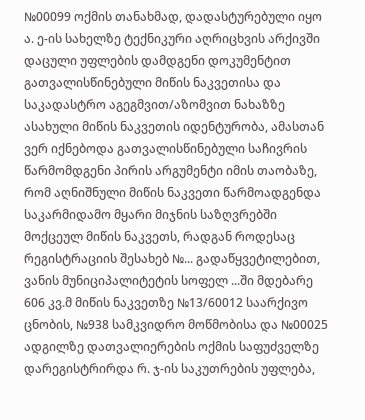№00099 ოქმის თანახმად, დადასტურებული იყო ა. ე-ის სახელზე ტექნიკური აღრიცხვის არქივში დაცული უფლების დამდგენი დოკუმენტით გათვალისწინებული მიწის ნაკვეთისა და საკადასტრო აგეგმვით/აზომვით ნახაზზე ასახული მიწის ნაკვეთის იდენტურობა, ამასთან ვერ იქნებოდა გათვალისწინებული საჩივრის წარმომდგენი პირის არგუმენტი იმის თაობაზე, რომ აღნიშნული მიწის ნაკვეთი წარმოადგენდა საკარმიდამო მყარი მიჯნის საზღვრებში მოქცეულ მიწის ნაკვეთს, რადგან როდესაც რეგისტრაციის შესახებ №... გადაწყვეტილებით, ვანის მუნიციპალიტეტის სოფელ ...ში მდებარე 606 კვ.მ მიწის ნაკვეთზე №13/60012 საარქივო ცნობის, №938 სამკვიდრო მოწმობისა და №00025 ადგილზე დათვალიერების ოქმის საფუძველზე დარეგისტრირდა რ. ჯ-ის საკუთრების უფლება,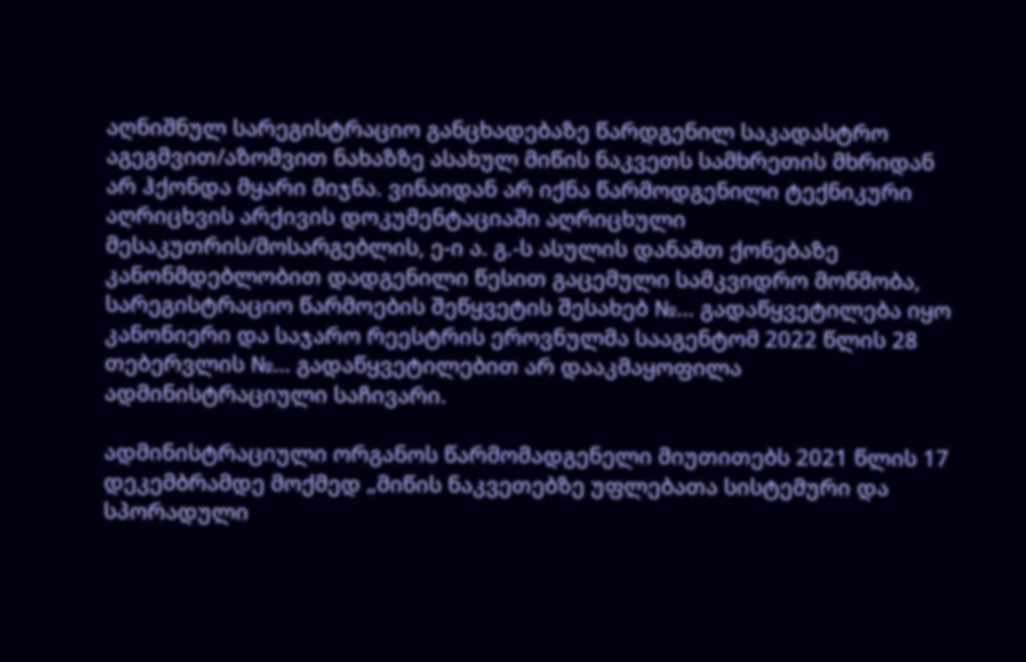აღნიშნულ სარეგისტრაციო განცხადებაზე წარდგენილ საკადასტრო აგეგმვით/აზომვით ნახაზზე ასახულ მიწის ნაკვეთს სამხრეთის მხრიდან არ ჰქონდა მყარი მიჯნა. ვინაიდან არ იქნა წარმოდგენილი ტექნიკური აღრიცხვის არქივის დოკუმენტაციაში აღრიცხული მესაკუთრის/მოსარგებლის, ე-ი ა. გ.-ს ასულის დანაშთ ქონებაზე კანონმდებლობით დადგენილი წესით გაცემული სამკვიდრო მოწმობა, სარეგისტრაციო წარმოების შეწყვეტის შესახებ №... გადაწყვეტილება იყო კანონიერი და საჯარო რეესტრის ეროვნულმა სააგენტომ 2022 წლის 28 თებერვლის №... გადაწყვეტილებით არ დააკმაყოფილა ადმინისტრაციული საჩივარი.

ადმინისტრაციული ორგანოს წარმომადგენელი მიუთითებს 2021 წლის 17 დეკემბრამდე მოქმედ „მიწის ნაკვეთებზე უფლებათა სისტემური და სპორადული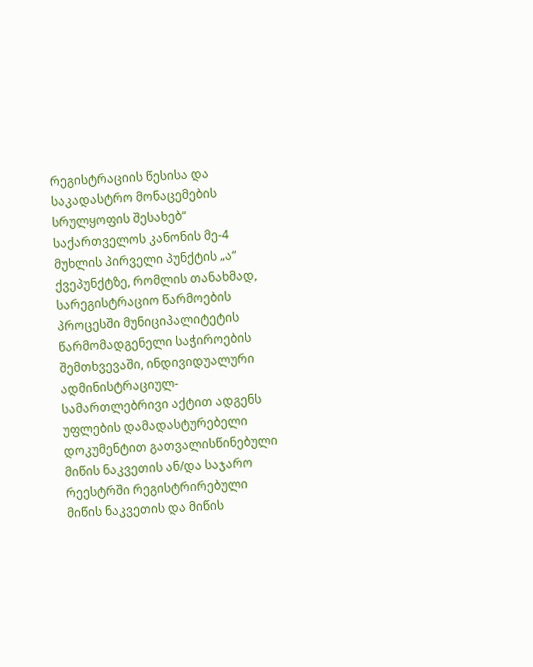რეგისტრაციის წესისა და საკადასტრო მონაცემების სრულყოფის შესახებ“ საქართველოს კანონის მე-4 მუხლის პირველი პუნქტის „ა“ ქვეპუნქტზე, რომლის თანახმად, სარეგისტრაციო წარმოების პროცესში მუნიციპალიტეტის წარმომადგენელი საჭიროების შემთხვევაში, ინდივიდუალური ადმინისტრაციულ-სამართლებრივი აქტით ადგენს უფლების დამადასტურებელი დოკუმენტით გათვალისწინებული მიწის ნაკვეთის ან/და საჯარო რეესტრში რეგისტრირებული მიწის ნაკვეთის და მიწის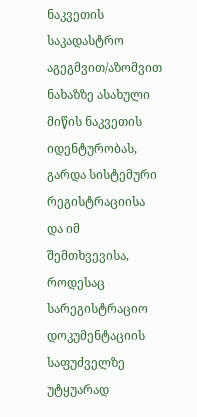ნაკვეთის საკადასტრო აგეგმვით/აზომვით ნახაზზე ასახული მიწის ნაკვეთის იდენტურობას, გარდა სისტემური რეგისტრაციისა და იმ შემთხვევისა, როდესაც სარეგისტრაციო დოკუმენტაციის საფუძველზე უტყუარად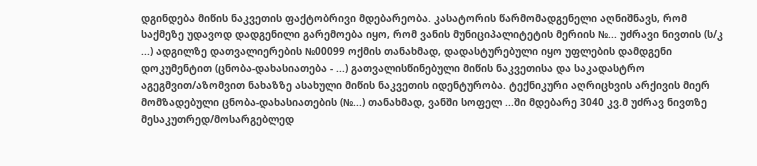დგინდება მიწის ნაკვეთის ფაქტობრივი მდებარეობა. კასატორის წარმომადგენელი აღნიშნავს, რომ საქმეზე უდავოდ დადგენილი გარემოება იყო, რომ ვანის მუნიციპალიტეტის მერიის №... უძრავი ნივთის (ს/კ ...) ადგილზე დათვალიერების №00099 ოქმის თანახმად, დადასტურებული იყო უფლების დამდგენი დოკუმენტით (ცნობა-დახასიათება - ...) გათვალისწინებული მიწის ნაკვეთისა და საკადასტრო აგეგმვით/აზომვით ნახაზზე ასახული მიწის ნაკვეთის იდენტურობა. ტექნიკური აღრიცხვის არქივის მიერ მომზადებული ცნობა-დახასიათების (№...) თანახმად, ვანში სოფელ ...ში მდებარე 3040 კვ.მ უძრავ ნივთზე მესაკუთრედ/მოსარგებლედ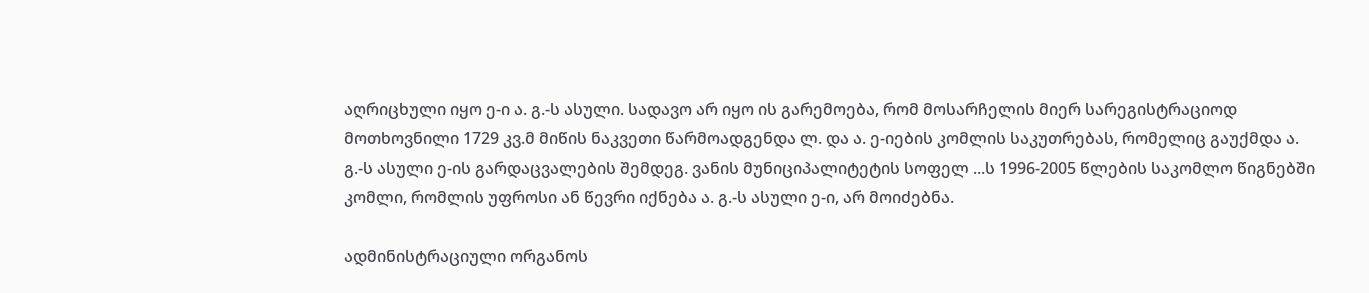აღრიცხული იყო ე-ი ა. გ.-ს ასული. სადავო არ იყო ის გარემოება, რომ მოსარჩელის მიერ სარეგისტრაციოდ მოთხოვნილი 1729 კვ.მ მიწის ნაკვეთი წარმოადგენდა ლ. და ა. ე-იების კომლის საკუთრებას, რომელიც გაუქმდა ა. გ.-ს ასული ე-ის გარდაცვალების შემდეგ. ვანის მუნიციპალიტეტის სოფელ ...ს 1996-2005 წლების საკომლო წიგნებში კომლი, რომლის უფროსი ან წევრი იქნება ა. გ.-ს ასული ე-ი, არ მოიძებნა.

ადმინისტრაციული ორგანოს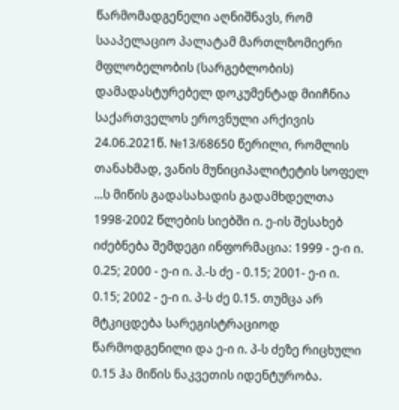წარმომადგენელი აღნიშნავს, რომ სააპელაციო პალატამ მართლზომიერი მფლობელობის (სარგებლობის) დამადასტურებელ დოკუმენტად მიიჩნია საქართველოს ეროვნული არქივის 24.06.2021წ. №13/68650 წერილი, რომლის თანახმად, ვანის მუნიციპალიტეტის სოფელ ...ს მიწის გადასახადის გადამხდელთა 1998-2002 წლების სიებში ი. ე-ის შესახებ იძებნება შემდეგი ინფორმაცია: 1999 - ე-ი ი. 0.25; 2000 - ე-ი ი. პ.-ს ძე - 0.15; 2001- ე-ი ი. 0.15; 2002 - ე-ი ი. პ-ს ძე 0.15. თუმცა არ მტკიცდება სარეგისტრაციოდ წარმოდგენილი და ე-ი ი. პ-ს ძეზე რიცხული 0.15 ჰა მიწის ნაკვეთის იდენტურობა.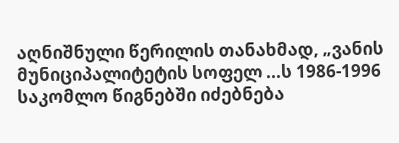აღნიშნული წერილის თანახმად, „ვანის მუნიციპალიტეტის სოფელ ...ს 1986-1996 საკომლო წიგნებში იძებნება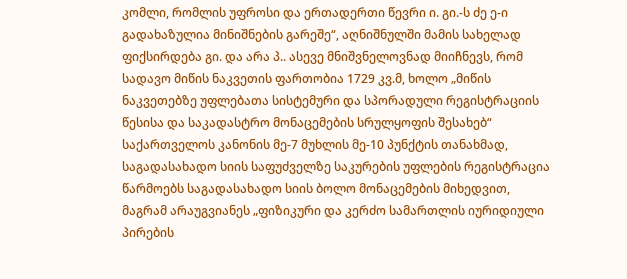კომლი, რომლის უფროსი და ერთადერთი წევრი ი. გი.-ს ძე ე-ი გადახაზულია მინიშნების გარეშე“, აღნიშნულში მამის სახელად ფიქსირდება გი. და არა პ.. ასევე მნიშვნელოვნად მიიჩნევს, რომ სადავო მიწის ნაკვეთის ფართობია 1729 კვ.მ, ხოლო „მიწის ნაკვეთებზე უფლებათა სისტემური და სპორადული რეგისტრაციის წესისა და საკადასტრო მონაცემების სრულყოფის შესახებ“ საქართველოს კანონის მე-7 მუხლის მე-10 პუნქტის თანახმად, საგადასახადო სიის საფუძველზე საკურების უფლების რეგისტრაცია წარმოებს საგადასახადო სიის ბოლო მონაცემების მიხედვით, მაგრამ არაუგვიანეს „ფიზიკური და კერძო სამართლის იურიდიული პირების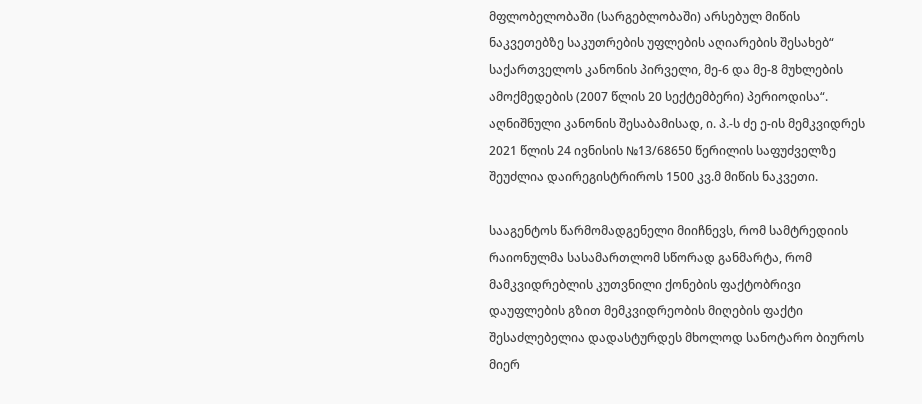მფლობელობაში (სარგებლობაში) არსებულ მიწის ნაკვეთებზე საკუთრების უფლების აღიარების შესახებ“ საქართველოს კანონის პირველი, მე-6 და მე-8 მუხლების ამოქმედების (2007 წლის 20 სექტემბერი) პერიოდისა“. აღნიშნული კანონის შესაბამისად, ი. პ.-ს ძე ე-ის მემკვიდრეს 2021 წლის 24 ივნისის №13/68650 წერილის საფუძველზე შეუძლია დაირეგისტრიროს 1500 კვ.მ მიწის ნაკვეთი.

სააგენტოს წარმომადგენელი მიიჩნევს, რომ სამტრედიის რაიონულმა სასამართლომ სწორად განმარტა, რომ მამკვიდრებლის კუთვნილი ქონების ფაქტობრივი დაუფლების გზით მემკვიდრეობის მიღების ფაქტი შესაძლებელია დადასტურდეს მხოლოდ სანოტარო ბიუროს მიერ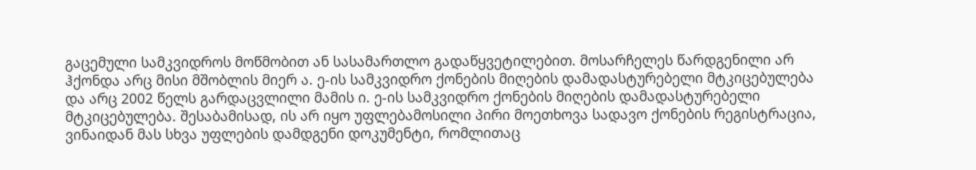გაცემული სამკვიდროს მოწმობით ან სასამართლო გადაწყვეტილებით. მოსარჩელეს წარდგენილი არ ჰქონდა არც მისი მშობლის მიერ ა. ე-ის სამკვიდრო ქონების მიღების დამადასტურებელი მტკიცებულება და არც 2002 წელს გარდაცვლილი მამის ი. ე-ის სამკვიდრო ქონების მიღების დამადასტურებელი მტკიცებულება. შესაბამისად, ის არ იყო უფლებამოსილი პირი მოეთხოვა სადავო ქონების რეგისტრაცია, ვინაიდან მას სხვა უფლების დამდგენი დოკუმენტი, რომლითაც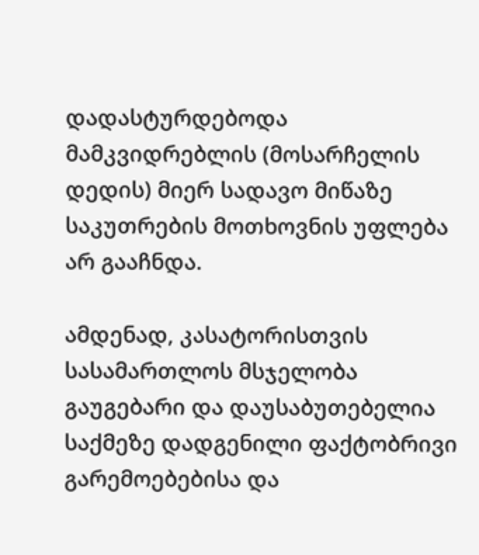დადასტურდებოდა მამკვიდრებლის (მოსარჩელის დედის) მიერ სადავო მიწაზე საკუთრების მოთხოვნის უფლება არ გააჩნდა.

ამდენად, კასატორისთვის სასამართლოს მსჯელობა გაუგებარი და დაუსაბუთებელია საქმეზე დადგენილი ფაქტობრივი გარემოებებისა და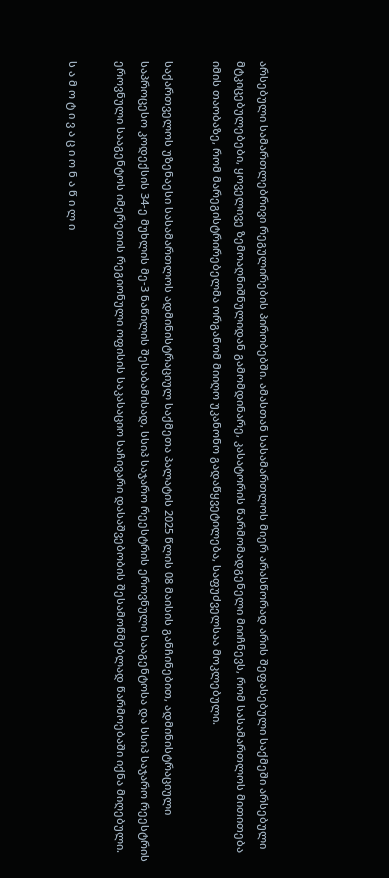არსებული სამართლებრივი რეგულირების პირობებში. ამასთან სასამართლოს მიერ არასწორად არის შეფასებული საქმეში არსებული მტკიცებულებები, ყოველივე ზემოაღნიშნულიდან გამომდინარე, კასატორის წარმომადგენელი მიიჩნევს, რომ სასამართლოს მითითება იმის თაობაზე, რომ მარეგისტრირებელმა ორგანომ მიიღო უკანონო გადაწყვეტილება, საფუძველსაა მოკლებული.

საქართველოს უზენაესი სასამართლოს ადმინისტრაციულ საქმეთა პალატის 2025 წლის 08 მაისის განჩინებით, ადმინისტრაციული საპროცესო კოდექსის 34-ე მუხლის მე-3 ნაწილის შესაბამისად, სსიპ საჯარო რეესტრის ეროვნული სააგენტოსა და სსიპ საჯარო რეესტრის ეროვნული სააგენტოს იმერეთის რეგიონული ოფისის საკასაციო საჩივარი დასაშვებობის შესამოწმებლად წარმოებაში იქნა მიღებული.

ს ა მ ო ტ ი ვ ა ც ი ო ნ ა წ ი ლ ი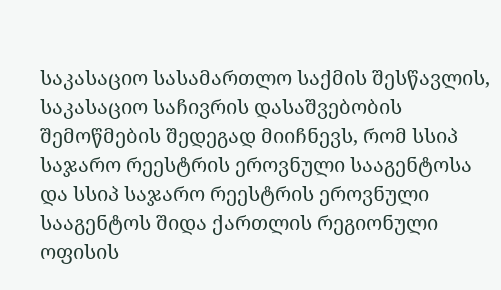საკასაციო სასამართლო საქმის შესწავლის, საკასაციო საჩივრის დასაშვებობის შემოწმების შედეგად მიიჩნევს, რომ სსიპ საჯარო რეესტრის ეროვნული სააგენტოსა და სსიპ საჯარო რეესტრის ეროვნული სააგენტოს შიდა ქართლის რეგიონული ოფისის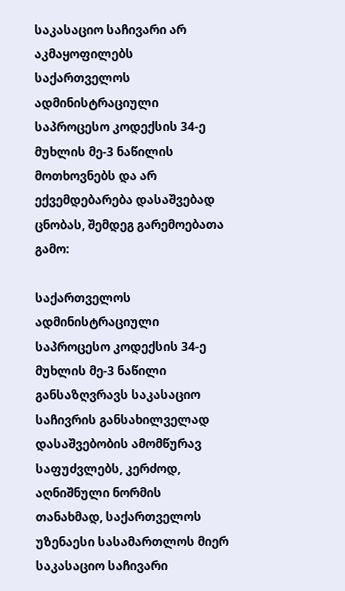საკასაციო საჩივარი არ აკმაყოფილებს საქართველოს ადმინისტრაციული საპროცესო კოდექსის 34-ე მუხლის მე-3 ნაწილის მოთხოვნებს და არ ექვემდებარება დასაშვებად ცნობას, შემდეგ გარემოებათა გამო:

საქართველოს ადმინისტრაციული საპროცესო კოდექსის 34-ე მუხლის მე-3 ნაწილი განსაზღვრავს საკასაციო საჩივრის განსახილველად დასაშვებობის ამომწურავ საფუძვლებს, კერძოდ, აღნიშნული ნორმის თანახმად, საქართველოს უზენაესი სასამართლოს მიერ საკასაციო საჩივარი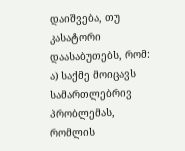დაიშვება, თუ კასატორი დაასაბუთებს, რომ: ა) საქმე მოიცავს სამართლებრივ პრობლემას, რომლის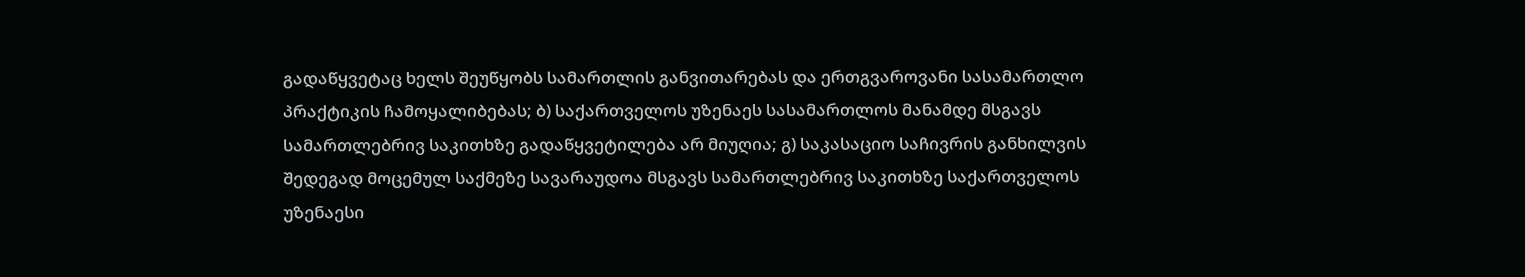გადაწყვეტაც ხელს შეუწყობს სამართლის განვითარებას და ერთგვაროვანი სასამართლო პრაქტიკის ჩამოყალიბებას; ბ) საქართველოს უზენაეს სასამართლოს მანამდე მსგავს სამართლებრივ საკითხზე გადაწყვეტილება არ მიუღია; გ) საკასაციო საჩივრის განხილვის შედეგად მოცემულ საქმეზე სავარაუდოა მსგავს სამართლებრივ საკითხზე საქართველოს უზენაესი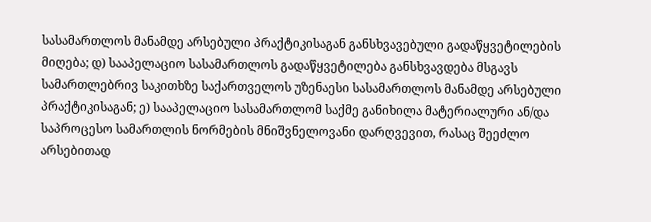სასამართლოს მანამდე არსებული პრაქტიკისაგან განსხვავებული გადაწყვეტილების მიღება; დ) სააპელაციო სასამართლოს გადაწყვეტილება განსხვავდება მსგავს სამართლებრივ საკითხზე საქართველოს უზენაესი სასამართლოს მანამდე არსებული პრაქტიკისაგან; ე) სააპელაციო სასამართლომ საქმე განიხილა მატერიალური ან/და საპროცესო სამართლის ნორმების მნიშვნელოვანი დარღვევით, რასაც შეეძლო არსებითად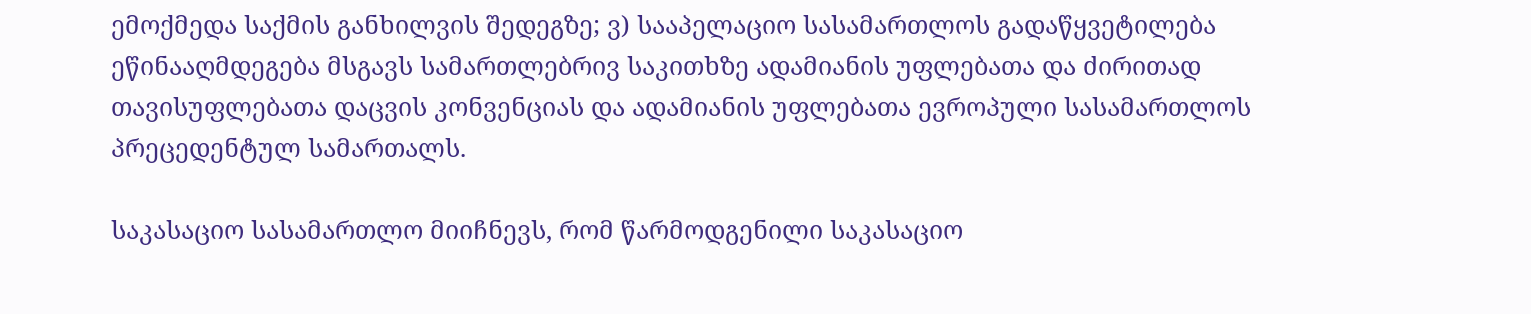ემოქმედა საქმის განხილვის შედეგზე; ვ) სააპელაციო სასამართლოს გადაწყვეტილება ეწინააღმდეგება მსგავს სამართლებრივ საკითხზე ადამიანის უფლებათა და ძირითად თავისუფლებათა დაცვის კონვენციას და ადამიანის უფლებათა ევროპული სასამართლოს პრეცედენტულ სამართალს.

საკასაციო სასამართლო მიიჩნევს, რომ წარმოდგენილი საკასაციო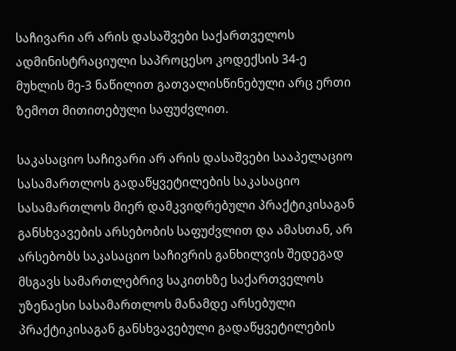საჩივარი არ არის დასაშვები საქართველოს ადმინისტრაციული საპროცესო კოდექსის 34-ე მუხლის მე-3 ნაწილით გათვალისწინებული არც ერთი ზემოთ მითითებული საფუძვლით.

საკასაციო საჩივარი არ არის დასაშვები სააპელაციო სასამართლოს გადაწყვეტილების საკასაციო სასამართლოს მიერ დამკვიდრებული პრაქტიკისაგან განსხვავების არსებობის საფუძვლით და ამასთან, არ არსებობს საკასაციო საჩივრის განხილვის შედეგად მსგავს სამართლებრივ საკითხზე საქართველოს უზენაესი სასამართლოს მანამდე არსებული პრაქტიკისაგან განსხვავებული გადაწყვეტილების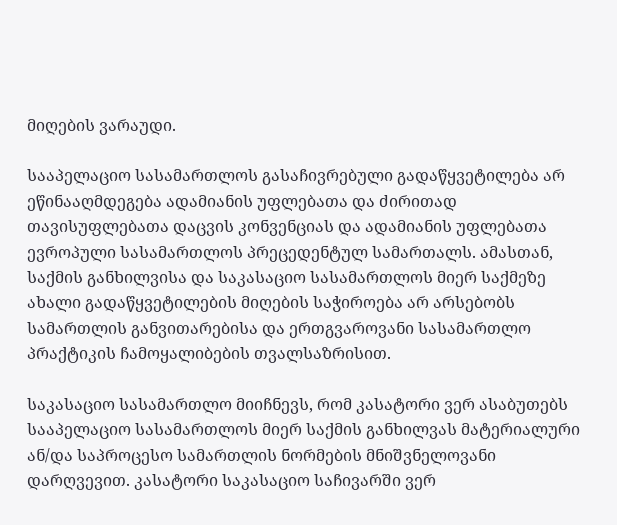მიღების ვარაუდი.

სააპელაციო სასამართლოს გასაჩივრებული გადაწყვეტილება არ ეწინააღმდეგება ადამიანის უფლებათა და ძირითად თავისუფლებათა დაცვის კონვენციას და ადამიანის უფლებათა ევროპული სასამართლოს პრეცედენტულ სამართალს. ამასთან, საქმის განხილვისა და საკასაციო სასამართლოს მიერ საქმეზე ახალი გადაწყვეტილების მიღების საჭიროება არ არსებობს სამართლის განვითარებისა და ერთგვაროვანი სასამართლო პრაქტიკის ჩამოყალიბების თვალსაზრისით.

საკასაციო სასამართლო მიიჩნევს, რომ კასატორი ვერ ასაბუთებს სააპელაციო სასამართლოს მიერ საქმის განხილვას მატერიალური ან/და საპროცესო სამართლის ნორმების მნიშვნელოვანი დარღვევით. კასატორი საკასაციო საჩივარში ვერ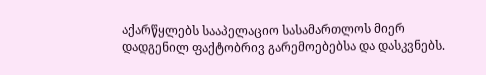აქარწყლებს სააპელაციო სასამართლოს მიერ დადგენილ ფაქტობრივ გარემოებებსა და დასკვნებს.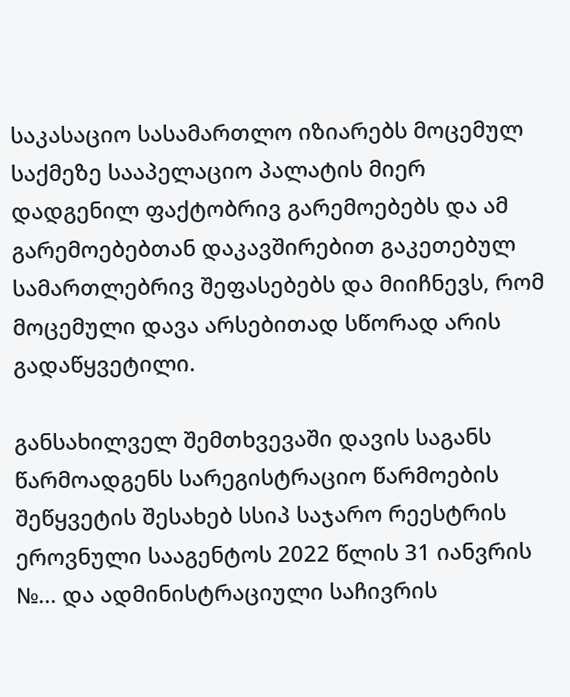საკასაციო სასამართლო იზიარებს მოცემულ საქმეზე სააპელაციო პალატის მიერ დადგენილ ფაქტობრივ გარემოებებს და ამ გარემოებებთან დაკავშირებით გაკეთებულ სამართლებრივ შეფასებებს და მიიჩნევს, რომ მოცემული დავა არსებითად სწორად არის გადაწყვეტილი.

განსახილველ შემთხვევაში დავის საგანს წარმოადგენს სარეგისტრაციო წარმოების შეწყვეტის შესახებ სსიპ საჯარო რეესტრის ეროვნული სააგენტოს 2022 წლის 31 იანვრის №... და ადმინისტრაციული საჩივრის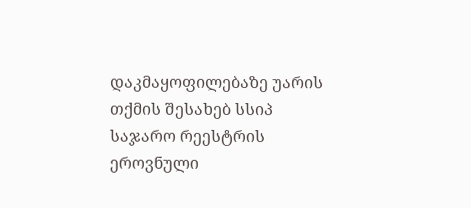დაკმაყოფილებაზე უარის თქმის შესახებ სსიპ საჯარო რეესტრის ეროვნული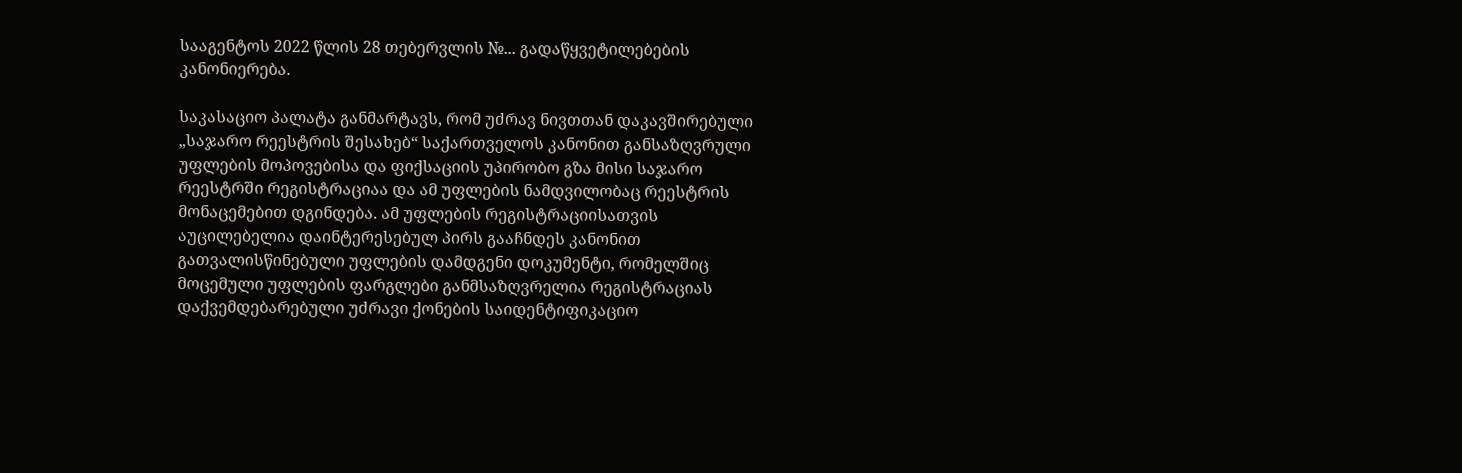სააგენტოს 2022 წლის 28 თებერვლის №... გადაწყვეტილებების კანონიერება.

საკასაციო პალატა განმარტავს, რომ უძრავ ნივთთან დაკავშირებული „საჯარო რეესტრის შესახებ“ საქართველოს კანონით განსაზღვრული უფლების მოპოვებისა და ფიქსაციის უპირობო გზა მისი საჯარო რეესტრში რეგისტრაციაა და ამ უფლების ნამდვილობაც რეესტრის მონაცემებით დგინდება. ამ უფლების რეგისტრაციისათვის აუცილებელია დაინტერესებულ პირს გააჩნდეს კანონით გათვალისწინებული უფლების დამდგენი დოკუმენტი, რომელშიც მოცემული უფლების ფარგლები განმსაზღვრელია რეგისტრაციას დაქვემდებარებული უძრავი ქონების საიდენტიფიკაციო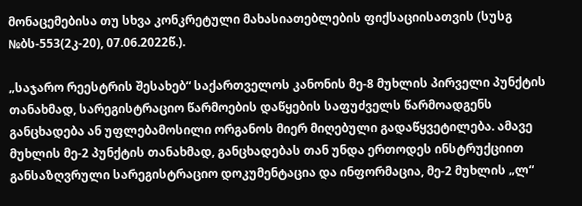მონაცემებისა თუ სხვა კონკრეტული მახასიათებლების ფიქსაციისათვის (სუსგ №ბს-553(2კ-20), 07.06.2022წ.).

„საჯარო რეესტრის შესახებ“ საქართველოს კანონის მე-8 მუხლის პირველი პუნქტის თანახმად, სარეგისტრაციო წარმოების დაწყების საფუძველს წარმოადგენს განცხადება ან უფლებამოსილი ორგანოს მიერ მიღებული გადაწყვეტილება. ამავე მუხლის მე-2 პუნქტის თანახმად, განცხადებას თან უნდა ერთოდეს ინსტრუქციით განსაზღვრული სარეგისტრაციო დოკუმენტაცია და ინფორმაცია, მე-2 მუხლის „ლ“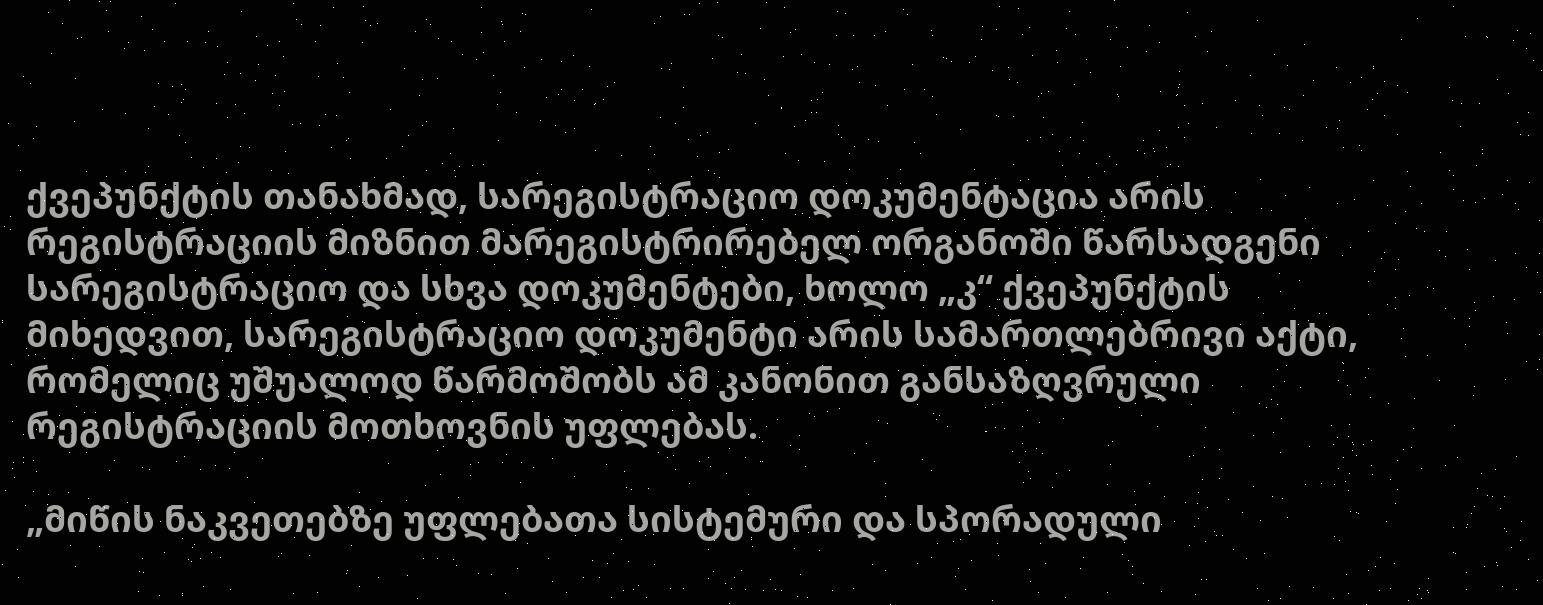ქვეპუნქტის თანახმად, სარეგისტრაციო დოკუმენტაცია არის რეგისტრაციის მიზნით მარეგისტრირებელ ორგანოში წარსადგენი სარეგისტრაციო და სხვა დოკუმენტები, ხოლო „კ“ ქვეპუნქტის მიხედვით, სარეგისტრაციო დოკუმენტი არის სამართლებრივი აქტი, რომელიც უშუალოდ წარმოშობს ამ კანონით განსაზღვრული რეგისტრაციის მოთხოვნის უფლებას.

„მიწის ნაკვეთებზე უფლებათა სისტემური და სპორადული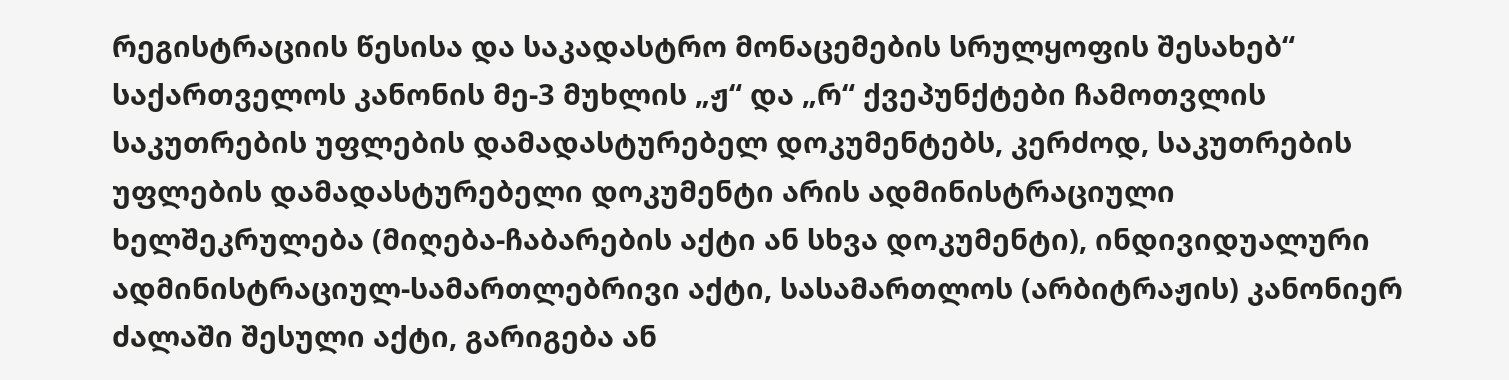რეგისტრაციის წესისა და საკადასტრო მონაცემების სრულყოფის შესახებ“ საქართველოს კანონის მე-3 მუხლის „ჟ“ და „რ“ ქვეპუნქტები ჩამოთვლის საკუთრების უფლების დამადასტურებელ დოკუმენტებს, კერძოდ, საკუთრების უფლების დამადასტურებელი დოკუმენტი არის ადმინისტრაციული ხელშეკრულება (მიღება-ჩაბარების აქტი ან სხვა დოკუმენტი), ინდივიდუალური ადმინისტრაციულ-სამართლებრივი აქტი, სასამართლოს (არბიტრაჟის) კანონიერ ძალაში შესული აქტი, გარიგება ან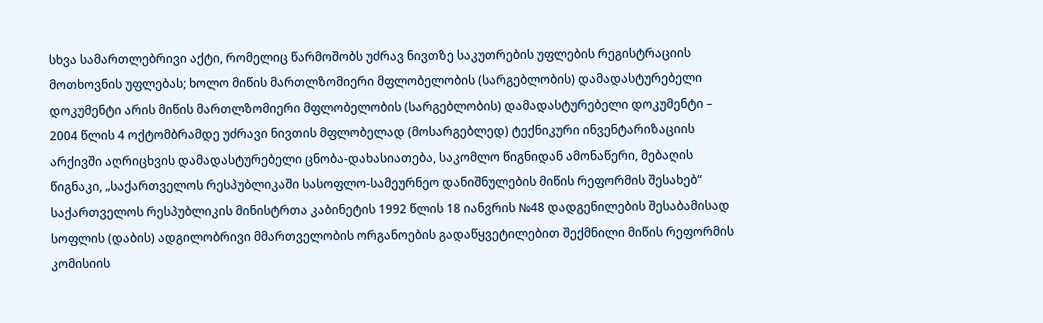სხვა სამართლებრივი აქტი, რომელიც წარმოშობს უძრავ ნივთზე საკუთრების უფლების რეგისტრაციის მოთხოვნის უფლებას; ხოლო მიწის მართლზომიერი მფლობელობის (სარგებლობის) დამადასტურებელი დოკუმენტი არის მიწის მართლზომიერი მფლობელობის (სარგებლობის) დამადასტურებელი დოკუმენტი – 2004 წლის 4 ოქტომბრამდე უძრავი ნივთის მფლობელად (მოსარგებლედ) ტექნიკური ინვენტარიზაციის არქივში აღრიცხვის დამადასტურებელი ცნობა-დახასიათება, საკომლო წიგნიდან ამონაწერი, მებაღის წიგნაკი, „საქართველოს რესპუბლიკაში სასოფლო-სამეურნეო დანიშნულების მიწის რეფორმის შესახებ“ საქართველოს რესპუბლიკის მინისტრთა კაბინეტის 1992 წლის 18 იანვრის №48 დადგენილების შესაბამისად სოფლის (დაბის) ადგილობრივი მმართველობის ორგანოების გადაწყვეტილებით შექმნილი მიწის რეფორმის კომისიის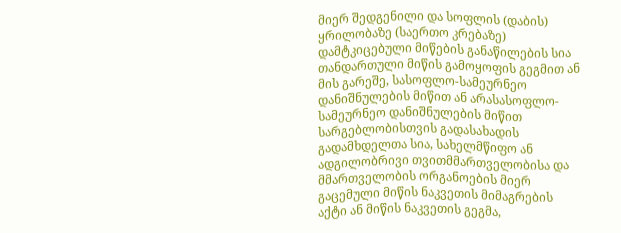მიერ შედგენილი და სოფლის (დაბის) ყრილობაზე (საერთო კრებაზე) დამტკიცებული მიწების განაწილების სია თანდართული მიწის გამოყოფის გეგმით ან მის გარეშე, სასოფლო-სამეურნეო დანიშნულების მიწით ან არასასოფლო-სამეურნეო დანიშნულების მიწით სარგებლობისთვის გადასახადის გადამხდელთა სია, სახელმწიფო ან ადგილობრივი თვითმმართველობისა და მმართველობის ორგანოების მიერ გაცემული მიწის ნაკვეთის მიმაგრების აქტი ან მიწის ნაკვეთის გეგმა,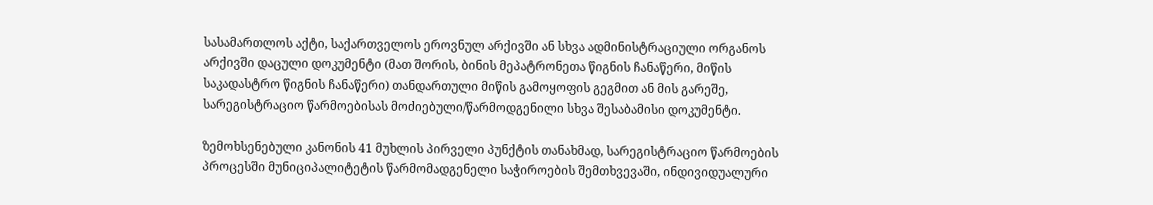სასამართლოს აქტი, საქართველოს ეროვნულ არქივში ან სხვა ადმინისტრაციული ორგანოს არქივში დაცული დოკუმენტი (მათ შორის, ბინის მეპატრონეთა წიგნის ჩანაწერი, მიწის საკადასტრო წიგნის ჩანაწერი) თანდართული მიწის გამოყოფის გეგმით ან მის გარეშე, სარეგისტრაციო წარმოებისას მოძიებული/წარმოდგენილი სხვა შესაბამისი დოკუმენტი.

ზემოხსენებული კანონის 41 მუხლის პირველი პუნქტის თანახმად, სარეგისტრაციო წარმოების პროცესში მუნიციპალიტეტის წარმომადგენელი საჭიროების შემთხვევაში, ინდივიდუალური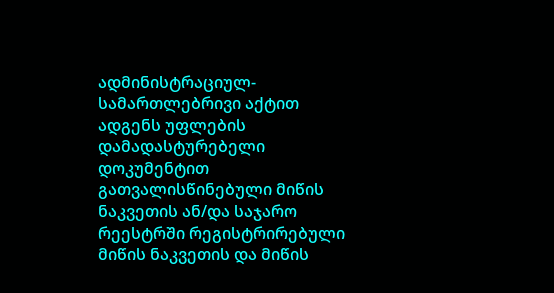ადმინისტრაციულ-სამართლებრივი აქტით ადგენს უფლების დამადასტურებელი დოკუმენტით გათვალისწინებული მიწის ნაკვეთის ან/და საჯარო რეესტრში რეგისტრირებული მიწის ნაკვეთის და მიწის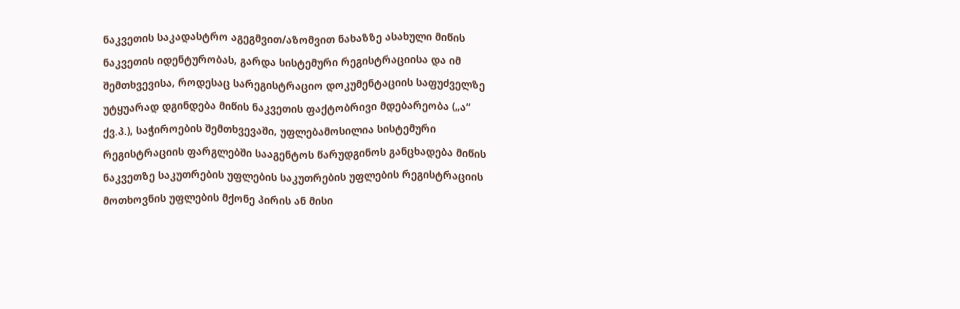ნაკვეთის საკადასტრო აგეგმვით/აზომვით ნახაზზე ასახული მიწის ნაკვეთის იდენტურობას, გარდა სისტემური რეგისტრაციისა და იმ შემთხვევისა, როდესაც სარეგისტრაციო დოკუმენტაციის საფუძველზე უტყუარად დგინდება მიწის ნაკვეთის ფაქტობრივი მდებარეობა („ა“ ქვ.პ.), საჭიროების შემთხვევაში, უფლებამოსილია სისტემური რეგისტრაციის ფარგლებში სააგენტოს წარუდგინოს განცხადება მიწის ნაკვეთზე საკუთრების უფლების საკუთრების უფლების რეგისტრაციის მოთხოვნის უფლების მქონე პირის ან მისი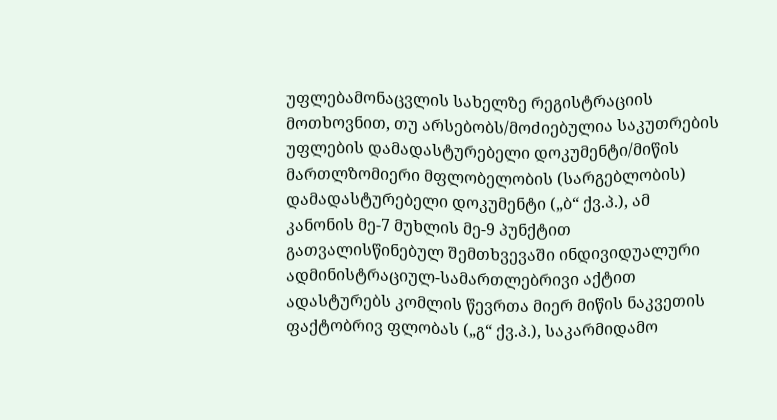უფლებამონაცვლის სახელზე რეგისტრაციის მოთხოვნით, თუ არსებობს/მოძიებულია საკუთრების უფლების დამადასტურებელი დოკუმენტი/მიწის მართლზომიერი მფლობელობის (სარგებლობის) დამადასტურებელი დოკუმენტი („ბ“ ქვ.პ.), ამ კანონის მე-7 მუხლის მე-9 პუნქტით გათვალისწინებულ შემთხვევაში ინდივიდუალური ადმინისტრაციულ-სამართლებრივი აქტით ადასტურებს კომლის წევრთა მიერ მიწის ნაკვეთის ფაქტობრივ ფლობას („გ“ ქვ.პ.), საკარმიდამო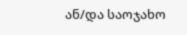ან/და საოჯახო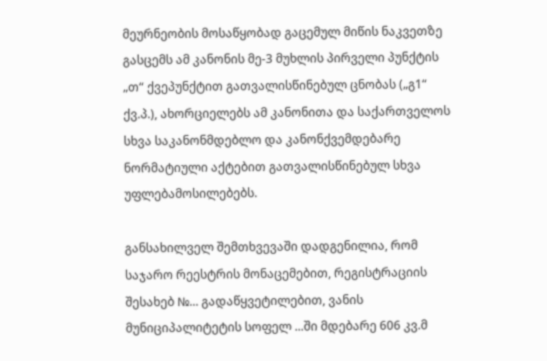მეურნეობის მოსაწყობად გაცემულ მიწის ნაკვეთზე გასცემს ამ კანონის მე-3 მუხლის პირველი პუნქტის „თ“ ქვეპუნქტით გათვალისწინებულ ცნობას („გ1“ ქვ.პ.), ახორციელებს ამ კანონითა და საქართველოს სხვა საკანონმდებლო და კანონქვემდებარე ნორმატიული აქტებით გათვალისწინებულ სხვა უფლებამოსილებებს.

განსახილველ შემთხვევაში დადგენილია, რომ საჯარო რეესტრის მონაცემებით, რეგისტრაციის შესახებ №... გადაწყვეტილებით, ვანის მუნიციპალიტეტის სოფელ ...ში მდებარე 606 კვ.მ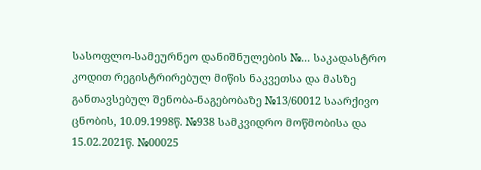სასოფლო-სამეურნეო დანიშნულების №... საკადასტრო კოდით რეგისტრირებულ მიწის ნაკვეთსა და მასზე განთავსებულ შენობა-ნაგებობაზე №13/60012 საარქივო ცნობის, 10.09.1998წ. №938 სამკვიდრო მოწმობისა და 15.02.2021წ. №00025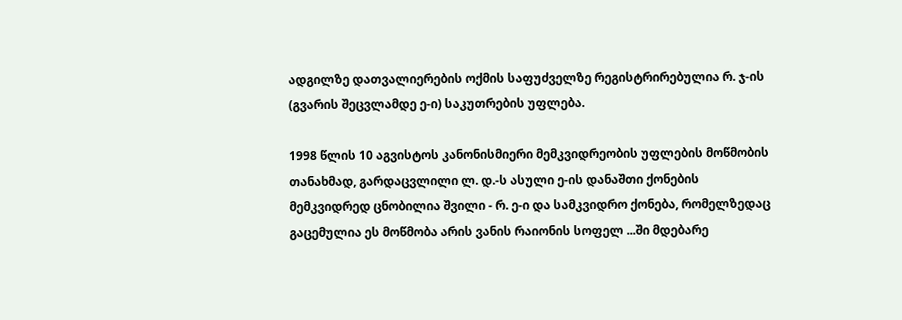ადგილზე დათვალიერების ოქმის საფუძველზე რეგისტრირებულია რ. ჯ-ის (გვარის შეცვლამდე ე-ი) საკუთრების უფლება.

1998 წლის 10 აგვისტოს კანონისმიერი მემკვიდრეობის უფლების მოწმობის თანახმად, გარდაცვლილი ლ. დ.-ს ასული ე-ის დანაშთი ქონების მემკვიდრედ ცნობილია შვილი - რ. ე-ი და სამკვიდრო ქონება, რომელზედაც გაცემულია ეს მოწმობა არის ვანის რაიონის სოფელ ...ში მდებარე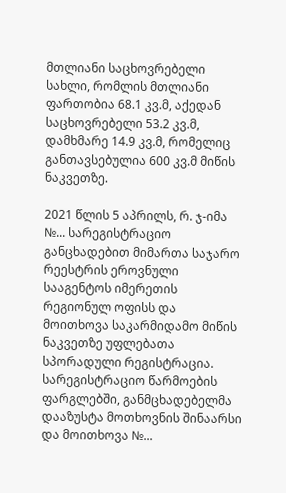მთლიანი საცხოვრებელი სახლი, რომლის მთლიანი ფართობია 68.1 კვ.მ, აქედან საცხოვრებელი 53.2 კვ.მ, დამხმარე 14.9 კვ.მ, რომელიც განთავსებულია 600 კვ.მ მიწის ნაკვეთზე.

2021 წლის 5 აპრილს, რ. ჯ-იმა №... სარეგისტრაციო განცხადებით მიმართა საჯარო რეესტრის ეროვნული სააგენტოს იმერეთის რეგიონულ ოფისს და მოითხოვა საკარმიდამო მიწის ნაკვეთზე უფლებათა სპორადული რეგისტრაცია. სარეგისტრაციო წარმოების ფარგლებში, განმცხადებელმა დააზუსტა მოთხოვნის შინაარსი და მოითხოვა №...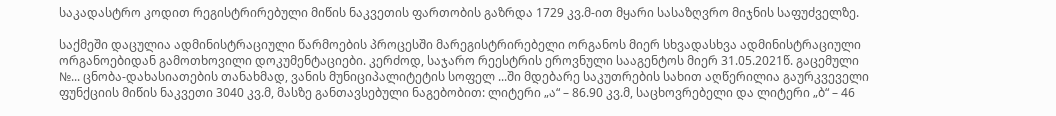საკადასტრო კოდით რეგისტრირებული მიწის ნაკვეთის ფართობის გაზრდა 1729 კვ.მ-ით მყარი სასაზღვრო მიჯნის საფუძველზე.

საქმეში დაცულია ადმინისტრაციული წარმოების პროცესში მარეგისტრირებელი ორგანოს მიერ სხვადასხვა ადმინისტრაციული ორგანოებიდან გამოთხოვილი დოკუმენტაციები. კერძოდ, საჯარო რეესტრის ეროვნული სააგენტოს მიერ 31.05.2021წ. გაცემული №... ცნობა-დახასიათების თანახმად, ვანის მუნიციპალიტეტის სოფელ ...ში მდებარე საკუთრების სახით აღწერილია გაურკვეველი ფუნქციის მიწის ნაკვეთი 3040 კვ.მ, მასზე განთავსებული ნაგებობით: ლიტერი „ა“ – 86.90 კვ.მ, საცხოვრებელი და ლიტერი „ბ“ – 46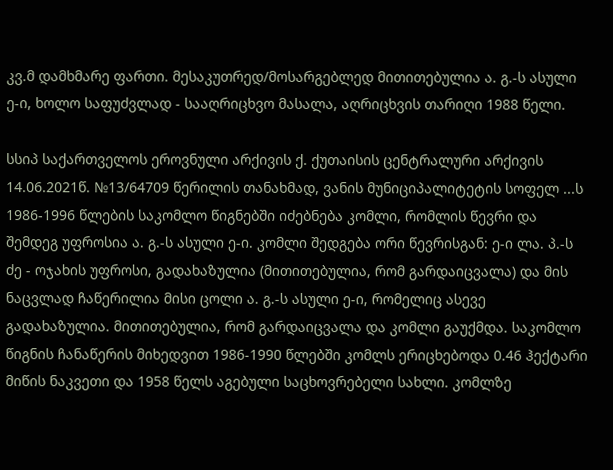კვ.მ დამხმარე ფართი. მესაკუთრედ/მოსარგებლედ მითითებულია ა. გ.-ს ასული ე-ი, ხოლო საფუძვლად - სააღრიცხვო მასალა, აღრიცხვის თარიღი 1988 წელი.

სსიპ საქართველოს ეროვნული არქივის ქ. ქუთაისის ცენტრალური არქივის 14.06.2021წ. №13/64709 წერილის თანახმად, ვანის მუნიციპალიტეტის სოფელ ...ს 1986-1996 წლების საკომლო წიგნებში იძებნება კომლი, რომლის წევრი და შემდეგ უფროსია ა. გ.-ს ასული ე-ი. კომლი შედგება ორი წევრისგან: ე-ი ლა. პ.-ს ძე - ოჯახის უფროსი, გადახაზულია (მითითებულია, რომ გარდაიცვალა) და მის ნაცვლად ჩაწერილია მისი ცოლი ა. გ.-ს ასული ე-ი, რომელიც ასევე გადახაზულია. მითითებულია, რომ გარდაიცვალა და კომლი გაუქმდა. საკომლო წიგნის ჩანაწერის მიხედვით 1986-1990 წლებში კომლს ერიცხებოდა 0.46 ჰექტარი მიწის ნაკვეთი და 1958 წელს აგებული საცხოვრებელი სახლი. კომლზე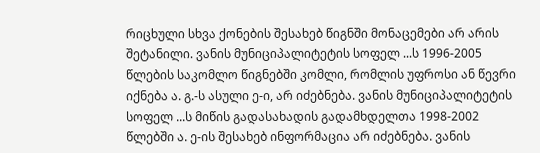რიცხული სხვა ქონების შესახებ წიგნში მონაცემები არ არის შეტანილი. ვანის მუნიციპალიტეტის სოფელ ...ს 1996-2005 წლების საკომლო წიგნებში კომლი, რომლის უფროსი ან წევრი იქნება ა. გ.-ს ასული ე-ი, არ იძებნება. ვანის მუნიციპალიტეტის სოფელ ...ს მიწის გადასახადის გადამხდელთა 1998-2002 წლებში ა. ე-ის შესახებ ინფორმაცია არ იძებნება. ვანის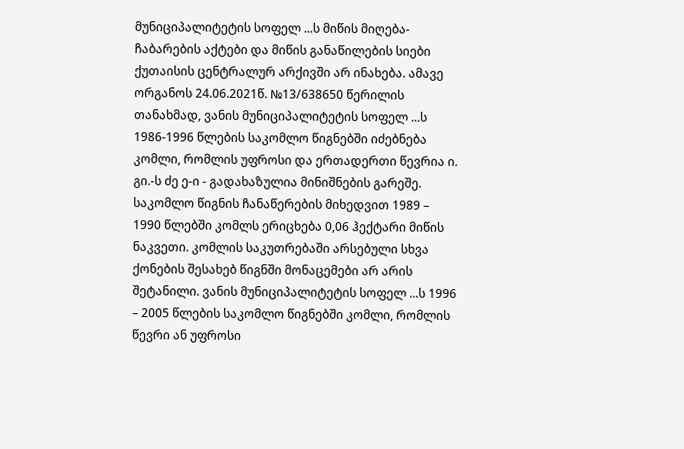მუნიციპალიტეტის სოფელ ...ს მიწის მიღება-ჩაბარების აქტები და მიწის განაწილების სიები ქუთაისის ცენტრალურ არქივში არ ინახება. ამავე ორგანოს 24.06.2021წ. №13/638650 წერილის თანახმად, ვანის მუნიციპალიტეტის სოფელ ...ს 1986-1996 წლების საკომლო წიგნებში იძებნება კომლი, რომლის უფროსი და ერთადერთი წევრია ი. გი.-ს ძე ე-ი - გადახაზულია მინიშნების გარეშე. საკომლო წიგნის ჩანაწერების მიხედვით 1989 – 1990 წლებში კომლს ერიცხება 0,06 ჰექტარი მიწის ნაკვეთი. კომლის საკუთრებაში არსებული სხვა ქონების შესახებ წიგნში მონაცემები არ არის შეტანილი. ვანის მუნიციპალიტეტის სოფელ ...ს 1996 – 2005 წლების საკომლო წიგნებში კომლი, რომლის წევრი ან უფროსი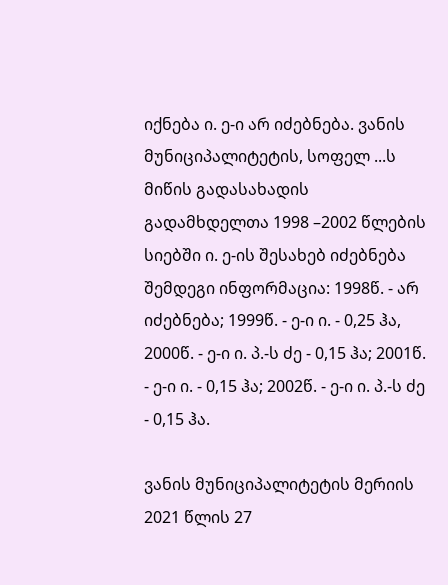იქნება ი. ე-ი არ იძებნება. ვანის მუნიციპალიტეტის, სოფელ ...ს მიწის გადასახადის გადამხდელთა 1998 –2002 წლების სიებში ი. ე-ის შესახებ იძებნება შემდეგი ინფორმაცია: 1998წ. - არ იძებნება; 1999წ. - ე-ი ი. - 0,25 ჰა, 2000წ. - ე-ი ი. პ.-ს ძე - 0,15 ჰა; 2001წ. - ე-ი ი. - 0,15 ჰა; 2002წ. - ე-ი ი. პ.-ს ძე - 0,15 ჰა.

ვანის მუნიციპალიტეტის მერიის 2021 წლის 27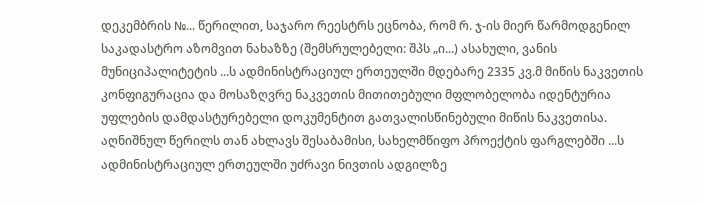დეკემბრის №... წერილით, საჯარო რეესტრს ეცნობა, რომ რ. ჯ-ის მიერ წარმოდგენილ საკადასტრო აზომვით ნახაზზე (შემსრულებელი: შპს „ი...) ასახული, ვანის მუნიციპალიტეტის ...ს ადმინისტრაციულ ერთეულში მდებარე 2335 კვ.მ მიწის ნაკვეთის კონფიგურაცია და მოსაზღვრე ნაკვეთის მითითებული მფლობელობა იდენტურია უფლების დამდასტურებელი დოკუმენტით გათვალისწინებული მიწის ნაკვეთისა. აღნიშნულ წერილს თან ახლავს შესაბამისი, სახელმწიფო პროექტის ფარგლებში ...ს ადმინისტრაციულ ერთეულში უძრავი ნივთის ადგილზე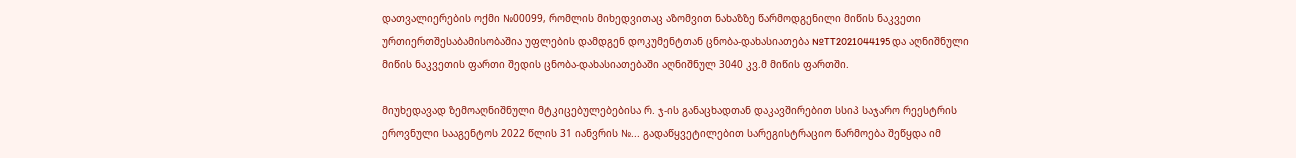დათვალიერების ოქმი №00099, რომლის მიხედვითაც აზომვით ნახაზზე წარმოდგენილი მიწის ნაკვეთი ურთიერთშესაბამისობაშია უფლების დამდგენ დოკუმენტთან ცნობა-დახასიათება №TT2021044195 და აღნიშნული მიწის ნაკვეთის ფართი შედის ცნობა-დახასიათებაში აღნიშნულ 3040 კვ.მ მიწის ფართში.

მიუხედავად ზემოაღნიშნული მტკიცებულებებისა რ. ჯ-ის განაცხადთან დაკავშირებით სსიპ საჯარო რეესტრის ეროვნული სააგენტოს 2022 წლის 31 იანვრის №... გადაწყვეტილებით სარეგისტრაციო წარმოება შეწყდა იმ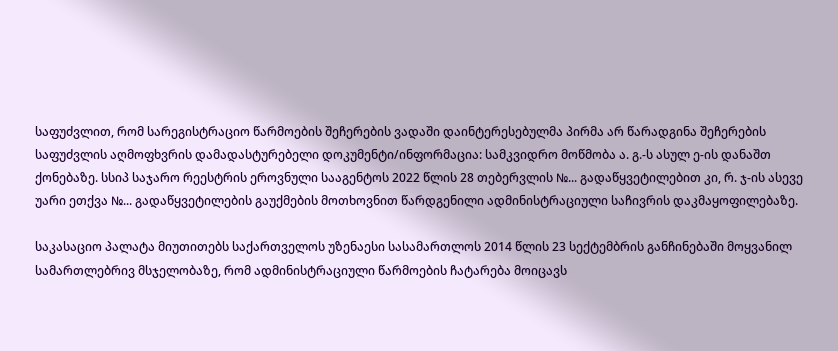საფუძვლით, რომ სარეგისტრაციო წარმოების შეჩერების ვადაში დაინტერესებულმა პირმა არ წარადგინა შეჩერების საფუძვლის აღმოფხვრის დამადასტურებელი დოკუმენტი/ინფორმაცია: სამკვიდრო მოწმობა ა. გ.-ს ასულ ე-ის დანაშთ ქონებაზე. სსიპ საჯარო რეესტრის ეროვნული სააგენტოს 2022 წლის 28 თებერვლის №... გადაწყვეტილებით კი, რ. ჯ-ის ასევე უარი ეთქვა №... გადაწყვეტილების გაუქმების მოთხოვნით წარდგენილი ადმინისტრაციული საჩივრის დაკმაყოფილებაზე.

საკასაციო პალატა მიუთითებს საქართველოს უზენაესი სასამართლოს 2014 წლის 23 სექტემბრის განჩინებაში მოყვანილ სამართლებრივ მსჯელობაზე, რომ ადმინისტრაციული წარმოების ჩატარება მოიცავს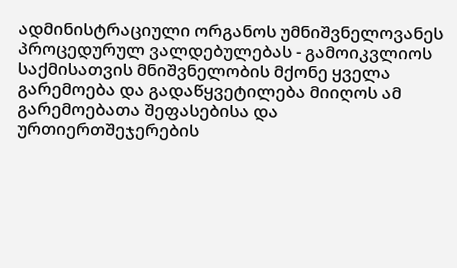ადმინისტრაციული ორგანოს უმნიშვნელოვანეს პროცედურულ ვალდებულებას - გამოიკვლიოს საქმისათვის მნიშვნელობის მქონე ყველა გარემოება და გადაწყვეტილება მიიღოს ამ გარემოებათა შეფასებისა და ურთიერთშეჯერების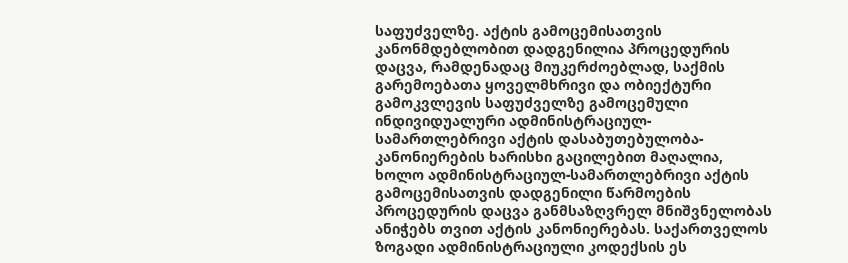საფუძველზე. აქტის გამოცემისათვის კანონმდებლობით დადგენილია პროცედურის დაცვა, რამდენადაც მიუკერძოებლად, საქმის გარემოებათა ყოველმხრივი და ობიექტური გამოკვლევის საფუძველზე გამოცემული ინდივიდუალური ადმინისტრაციულ-სამართლებრივი აქტის დასაბუთებულობა-კანონიერების ხარისხი გაცილებით მაღალია, ხოლო ადმინისტრაციულ-სამართლებრივი აქტის გამოცემისათვის დადგენილი წარმოების პროცედურის დაცვა განმსაზღვრელ მნიშვნელობას ანიჭებს თვით აქტის კანონიერებას. საქართველოს ზოგადი ადმინისტრაციული კოდექსის ეს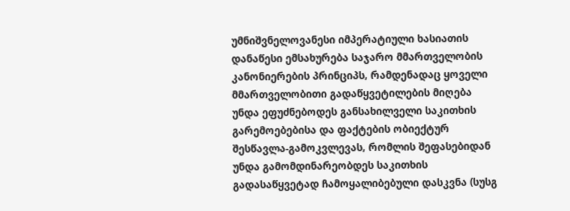უმნიშვნელოვანესი იმპერატიული ხასიათის დანაწესი ემსახურება საჯარო მმართველობის კანონიერების პრინციპს, რამდენადაც ყოველი მმართველობითი გადაწყვეტილების მიღება უნდა ეფუძნებოდეს განსახილველი საკითხის გარემოებებისა და ფაქტების ობიექტურ შესწავლა-გამოკვლევას, რომლის შეფასებიდან უნდა გამომდინარეობდეს საკითხის გადასაწყვეტად ჩამოყალიბებული დასკვნა (სუსგ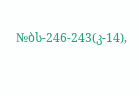№ბს-246-243(კ-14),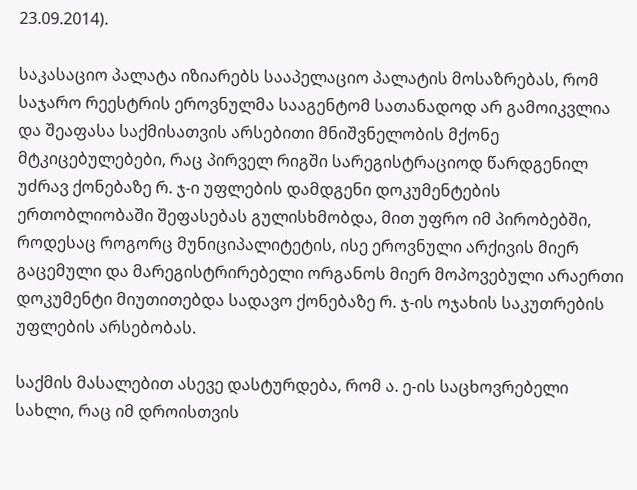23.09.2014).

საკასაციო პალატა იზიარებს სააპელაციო პალატის მოსაზრებას, რომ საჯარო რეესტრის ეროვნულმა სააგენტომ სათანადოდ არ გამოიკვლია და შეაფასა საქმისათვის არსებითი მნიშვნელობის მქონე მტკიცებულებები, რაც პირველ რიგში სარეგისტრაციოდ წარდგენილ უძრავ ქონებაზე რ. ჯ-ი უფლების დამდგენი დოკუმენტების ერთობლიობაში შეფასებას გულისხმობდა, მით უფრო იმ პირობებში, როდესაც როგორც მუნიციპალიტეტის, ისე ეროვნული არქივის მიერ გაცემული და მარეგისტრირებელი ორგანოს მიერ მოპოვებული არაერთი დოკუმენტი მიუთითებდა სადავო ქონებაზე რ. ჯ-ის ოჯახის საკუთრების უფლების არსებობას.

საქმის მასალებით ასევე დასტურდება, რომ ა. ე-ის საცხოვრებელი სახლი, რაც იმ დროისთვის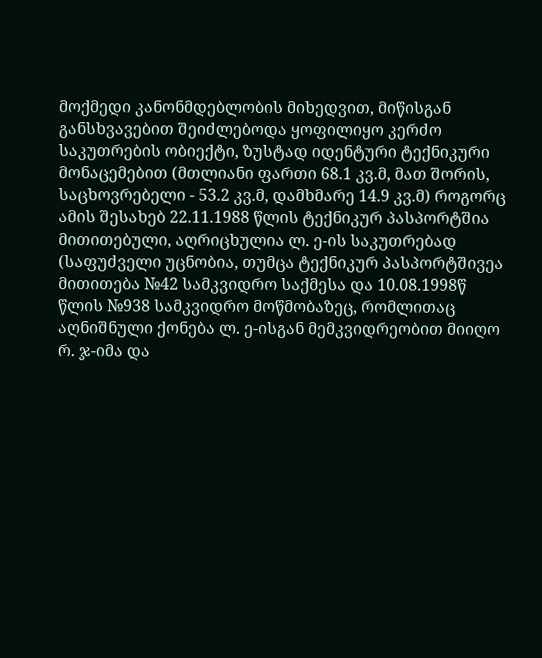მოქმედი კანონმდებლობის მიხედვით, მიწისგან განსხვავებით შეიძლებოდა ყოფილიყო კერძო საკუთრების ობიექტი, ზუსტად იდენტური ტექნიკური მონაცემებით (მთლიანი ფართი 68.1 კვ.მ, მათ შორის, საცხოვრებელი - 53.2 კვ.მ, დამხმარე 14.9 კვ.მ) როგორც ამის შესახებ 22.11.1988 წლის ტექნიკურ პასპორტშია მითითებული, აღრიცხულია ლ. ე-ის საკუთრებად (საფუძველი უცნობია, თუმცა ტექნიკურ პასპორტშივეა მითითება №42 სამკვიდრო საქმესა და 10.08.1998წ წლის №938 სამკვიდრო მოწმობაზეც, რომლითაც აღნიშნული ქონება ლ. ე-ისგან მემკვიდრეობით მიიღო რ. ჯ-იმა და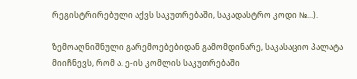რეგისტრირებული აქვს საკუთრებაში, საკადასტრო კოდი №...).

ზემოაღნიშნული გარემოებებიდან გამომდინარე, საკასაციო პალატა მიიჩნევს, რომ ა. ე-ის კომლის საკუთრებაში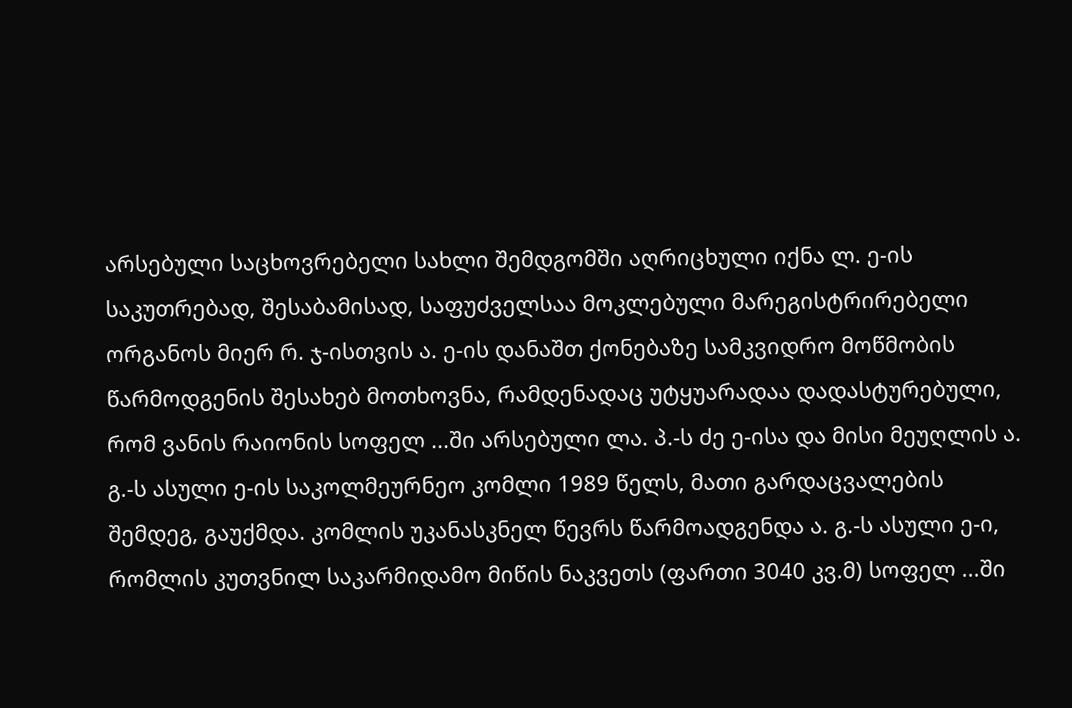არსებული საცხოვრებელი სახლი შემდგომში აღრიცხული იქნა ლ. ე-ის საკუთრებად, შესაბამისად, საფუძველსაა მოკლებული მარეგისტრირებელი ორგანოს მიერ რ. ჯ-ისთვის ა. ე-ის დანაშთ ქონებაზე სამკვიდრო მოწმობის წარმოდგენის შესახებ მოთხოვნა, რამდენადაც უტყუარადაა დადასტურებული, რომ ვანის რაიონის სოფელ ...ში არსებული ლა. პ.-ს ძე ე-ისა და მისი მეუღლის ა. გ.-ს ასული ე-ის საკოლმეურნეო კომლი 1989 წელს, მათი გარდაცვალების შემდეგ, გაუქმდა. კომლის უკანასკნელ წევრს წარმოადგენდა ა. გ.-ს ასული ე-ი, რომლის კუთვნილ საკარმიდამო მიწის ნაკვეთს (ფართი 3040 კვ.მ) სოფელ ...ში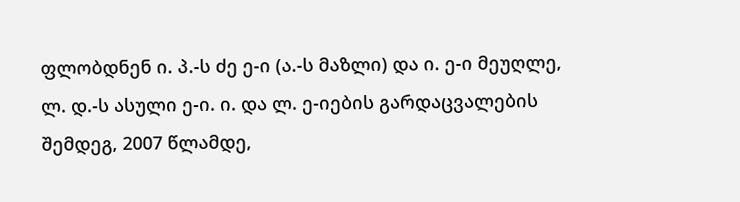ფლობდნენ ი. პ.-ს ძე ე-ი (ა.-ს მაზლი) და ი. ე-ი მეუღლე, ლ. დ.-ს ასული ე-ი. ი. და ლ. ე-იების გარდაცვალების შემდეგ, 2007 წლამდე,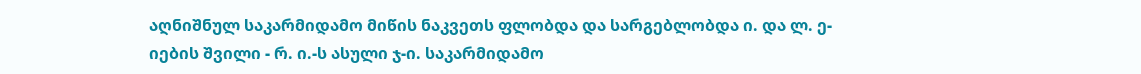აღნიშნულ საკარმიდამო მიწის ნაკვეთს ფლობდა და სარგებლობდა ი. და ლ. ე-იების შვილი - რ. ი.-ს ასული ჯ-ი. საკარმიდამო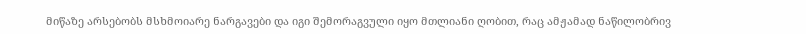მიწაზე არსებობს მსხმოიარე ნარგავები და იგი შემორაგვული იყო მთლიანი ღობით, რაც ამჟამად ნაწილობრივ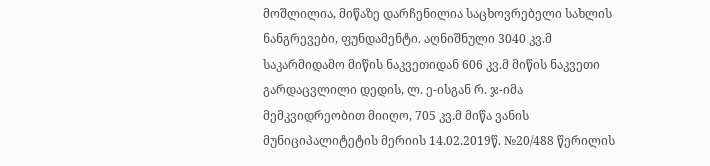მოშლილია, მიწაზე დარჩენილია საცხოვრებელი სახლის ნანგრევები, ფუნდამენტი. აღნიშნული 3040 კვ.მ საკარმიდამო მიწის ნაკვეთიდან 606 კვ.მ მიწის ნაკვეთი გარდაცვლილი დედის, ლ. ე-ისგან რ. ჯ-იმა მემკვიდრეობით მიიღო, 705 კვ.მ მიწა ვანის მუნიციპალიტეტის მერიის 14.02.2019წ. №20/488 წერილის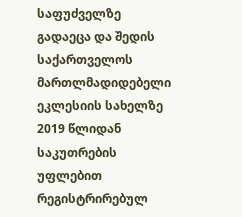საფუძველზე გადაეცა და შედის საქართველოს მართლმადიდებელი ეკლესიის სახელზე 2019 წლიდან საკუთრების უფლებით რეგისტრირებულ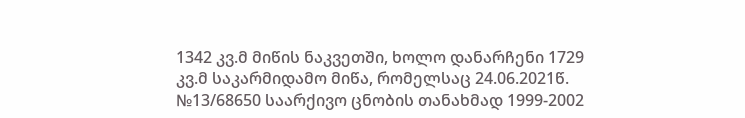1342 კვ.მ მიწის ნაკვეთში, ხოლო დანარჩენი 1729 კვ.მ საკარმიდამო მიწა, რომელსაც 24.06.2021წ. №13/68650 საარქივო ცნობის თანახმად 1999-2002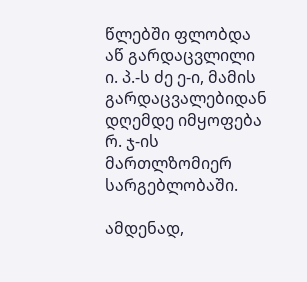წლებში ფლობდა აწ გარდაცვლილი ი. პ.-ს ძე ე-ი, მამის გარდაცვალებიდან დღემდე იმყოფება რ. ჯ-ის მართლზომიერ სარგებლობაში.

ამდენად,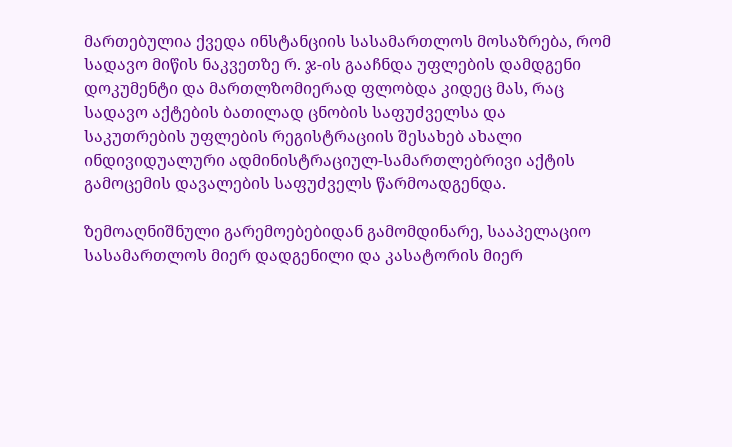მართებულია ქვედა ინსტანციის სასამართლოს მოსაზრება, რომ სადავო მიწის ნაკვეთზე რ. ჯ-ის გააჩნდა უფლების დამდგენი დოკუმენტი და მართლზომიერად ფლობდა კიდეც მას, რაც სადავო აქტების ბათილად ცნობის საფუძველსა და საკუთრების უფლების რეგისტრაციის შესახებ ახალი ინდივიდუალური ადმინისტრაციულ-სამართლებრივი აქტის გამოცემის დავალების საფუძველს წარმოადგენდა.

ზემოაღნიშნული გარემოებებიდან გამომდინარე, სააპელაციო სასამართლოს მიერ დადგენილი და კასატორის მიერ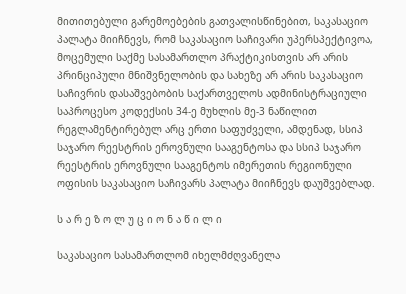მითითებული გარემოებების გათვალისწინებით, საკასაციო პალატა მიიჩნევს, რომ საკასაციო საჩივარი უპერსპექტივოა, მოცემული საქმე სასამართლო პრაქტიკისთვის არ არის პრინციპული მნიშვნელობის და სახეზე არ არის საკასაციო საჩივრის დასაშვებობის საქართველოს ადმინისტრაციული საპროცესო კოდექსის 34-ე მუხლის მე-3 ნაწილით რეგლამენტირებულ არც ერთი საფუძველი, ამდენად, სსიპ საჯარო რეესტრის ეროვნული სააგენტოსა და სსიპ საჯარო რეესტრის ეროვნული სააგენტოს იმერეთის რეგიონული ოფისის საკასაციო საჩივარს პალატა მიიჩნევს დაუშვებლად.

ს ა რ ე ზ ო ლ უ ც ი ო ნ ა წ ი ლ ი

საკასაციო სასამართლომ იხელმძღვანელა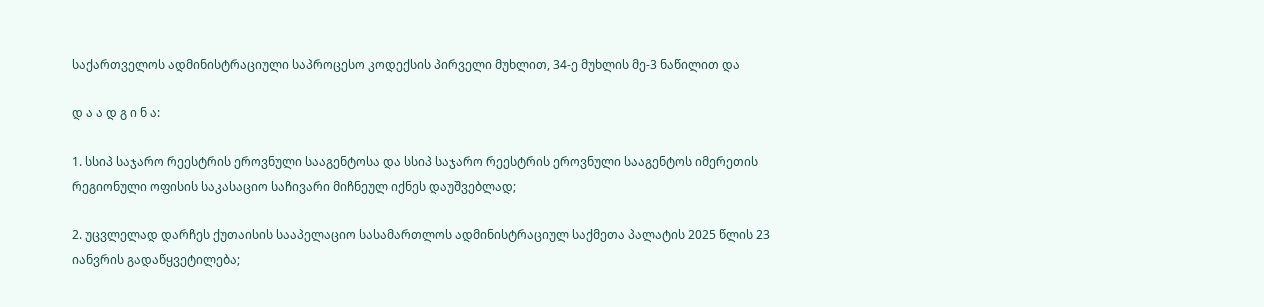საქართველოს ადმინისტრაციული საპროცესო კოდექსის პირველი მუხლით, 34-ე მუხლის მე-3 ნაწილით და

დ ა ა დ გ ი ნ ა:

1. სსიპ საჯარო რეესტრის ეროვნული სააგენტოსა და სსიპ საჯარო რეესტრის ეროვნული სააგენტოს იმერეთის რეგიონული ოფისის საკასაციო საჩივარი მიჩნეულ იქნეს დაუშვებლად;

2. უცვლელად დარჩეს ქუთაისის სააპელაციო სასამართლოს ადმინისტრაციულ საქმეთა პალატის 2025 წლის 23 იანვრის გადაწყვეტილება;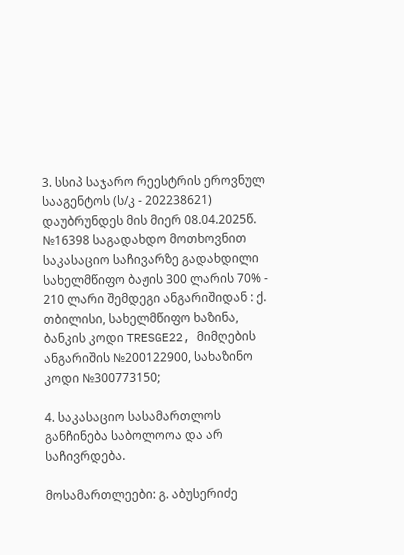3. სსიპ საჯარო რეესტრის ეროვნულ სააგენტოს (ს/კ - 202238621) დაუბრუნდეს მის მიერ 08.04.2025წ. №16398 საგადახდო მოთხოვნით საკასაციო საჩივარზე გადახდილი სახელმწიფო ბაჟის 300 ლარის 70% - 210 ლარი შემდეგი ანგარიშიდან : ქ. თბილისი, სახელმწიფო ხაზინა, ბანკის კოდი TRESGE22, მიმღების ანგარიშის №200122900, სახაზინო კოდი №300773150;

4. საკასაციო სასამართლოს განჩინება საბოლოოა და არ საჩივრდება.

მოსამართლეები: გ. აბუსერიძე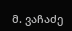მ. ვაჩაძე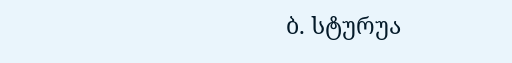ბ. სტურუა